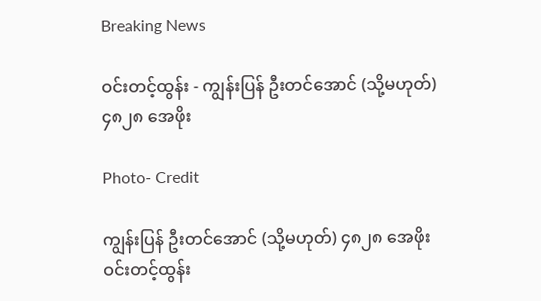Breaking News

ဝင်းတင့်ထွန်း - ကျွန်းပြန် ဦးတင်အောင် (သို့မဟုတ်) ၄၈၂၈ အေဖိုး

Photo- Credit

ကျွန်းပြန် ဦးတင်အောင် (သို့မဟုတ်) ၄၈၂၈ အေဖိုး
ဝင်းတင့်ထွန်း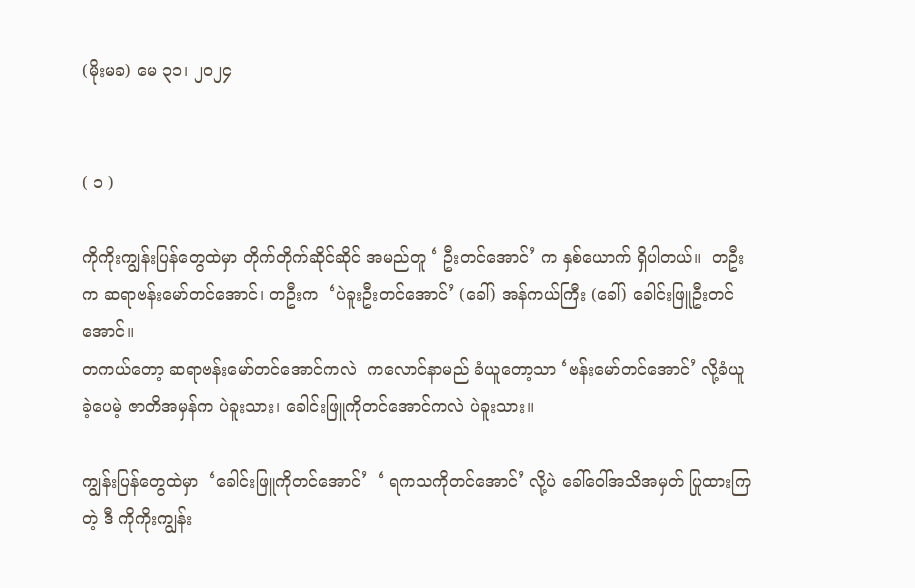(မိုးမခ) မေ ၃၁၊ ၂၀၂၄


( ၁ )

ကိုကိုးကျွန်းပြန်တွေထဲမှာ တိုက်တိုက်ဆိုင်ဆိုင် အမည်တူ ‘ ဦးတင်အောင်’ က နှစ်ယောက် ရှိပါတယ်။  တဦးက ဆရာဗန်းမော်တင်အောင်၊ တဦးက  ‘ပဲခူးဦးတင်အောင်’ (ခေါ်) အန်ကယ်ကြီး (ခေါ်) ခေါင်းဖြူဦးတင်အောင်။
တကယ်တော့ ဆရာဗန်းမော်တင်အောင်ကလဲ  ကလောင်နာမည် ခံယူတော့သာ ‘ဗန်းမော်တင်အောင်’ လို့ခံယူခဲ့ပေမဲ့ ဇာတိအမှန်က ပဲခူးသား၊ ခေါင်းဖြူကိုတင်အောင်ကလဲ ပဲခူးသား။

ကျွန်းပြန်တွေထဲမှာ  ‘ခေါင်းဖြူကိုတင်အောင်’  ‘ ရကသကိုတင်အောင်’ လို့ပဲ ခေါ်ဝေါ်အသိအမှတ် ပြုထားကြတဲ့ ဒီ ကိုကိုးကျွန်း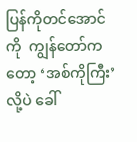ပြန်ကိုတင်အောင်ကို  ကျွန်တော်ကတော့ ‘အစ်ကိုကြီး’ လို့ပဲ ခေါ်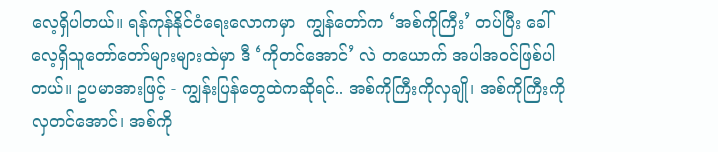လေ့ရှိပါတယ်။ ရန်ကုန်နိုင်ငံရေးလောကမှာ  ကျွန်တော်က ‘အစ်ကိုကြီး’ တပ်ပြီး ခေါ်လေ့ရှိသူတော်တော်များများထဲမှာ ဒီ ‘ကိုတင်အောင်’ လဲ တယောက် အပါအဝင်ဖြစ်ပါတယ်။ ဥပမာအားဖြင့် - ကျွန်းပြန်တွေထဲကဆိုရင်.. အစ်ကိုကြီးကိုလှချို၊ အစ်ကိုကြီးကိုလှတင်အောင်၊ အစ်ကို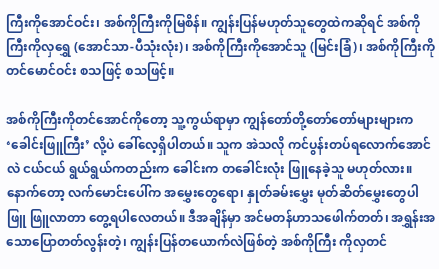ကြီးကိုအောင်ဝင်း၊ အစ်ကိုကြီးကိုမြစိန်။ ကျွန်းပြန်မဟုတ်သူတွေထဲကဆိုရင် အစ်ကိုကြီးကိုလှရွှေ (အောင်သာ-ပီသုံးလုံး)၊ အစ်ကိုကြီးကိုအောင်သူ (မြင်းခြံ)၊ အစ်ကိုကြီးကိုတင်မောင်ဝင်း စသဖြင့် စသဖြင့်။

အစ်ကိုကြီးကိုတင်အောင်ကိုတော့ သူ့ကွယ်ရာမှာ ကျွန်တော်တို့တော်တော်များများက ‘ခေါင်းဖြူကြီး’ လို့ပဲ ခေါ်လေ့ရှိပါတယ်။ သူက အဲသလို ကင်ပွန်းတပ်ရလောက်အောင်လဲ ငယ်ငယ် ရွယ်ရွယ်ကတည်းက ခေါင်းက တခေါင်းလုံး ဖြူနေခဲ့သူ မဟုတ်လား။နောက်တော့ လက်မောင်းပေါ်က အမွှေးတွေရော၊ နှုတ်ခမ်းမွှေး မုတ်ဆိတ်မွှေးတွေပါ ဖြူ ဖြူလာတာ တွေ့ရပါလေတယ်။ ဒီအချိန်မှာ အင်မတန်ဟာသဖေါက်တတ်၊ အရွှန်းအသောပြောတတ်လွန်းတဲ့၊ ကျွန်းပြန်တယောက်လဲဖြစ်တဲ့ အစ်ကိုကြီး ကိုလှတင်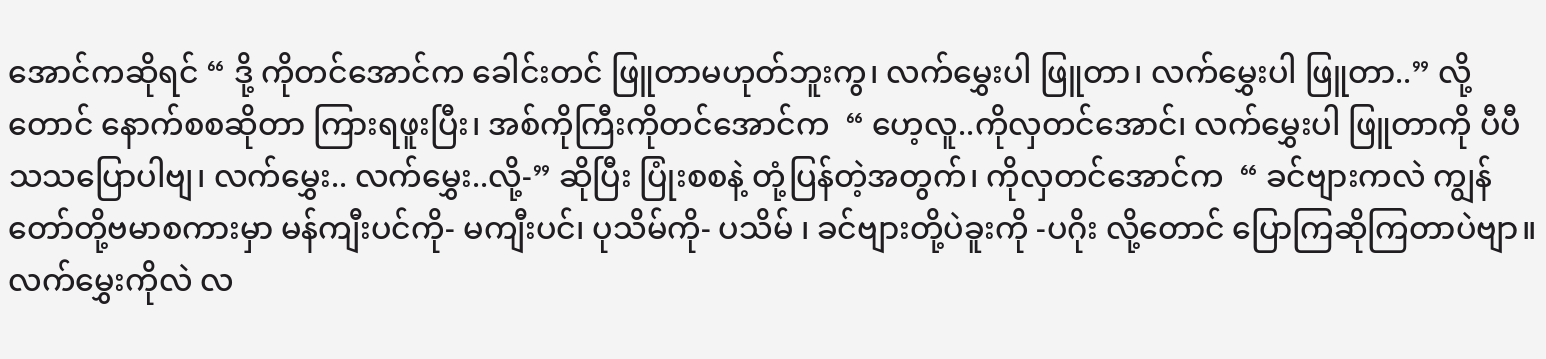အောင်ကဆိုရင် “ ဒို့ ကိုတင်အောင်က ခေါင်းတင် ဖြူတာမဟုတ်ဘူးကွ၊ လက်မွှေးပါ ဖြူတာ၊ လက်မွှေးပါ ဖြူတာ..” လို့တောင် နောက်စစဆိုတာ ကြားရဖူးပြီး၊ အစ်ကိုကြီးကိုတင်အောင်က  “ ဟေ့လူ..ကိုလှတင်အောင်၊ လက်မွှေးပါ ဖြူတာကို ပီပီသသပြောပါဗျ၊ လက်မွှေး.. လက်မွှေး..လို့-” ဆိုပြီး ပြုံးစစနဲ့ တုံ့ပြန်တဲ့အတွက်၊ ကိုလှတင်အောင်က  “ ခင်ဗျားကလဲ ကျွန်တော်တို့ဗမာစကားမှာ မန်ကျီးပင်ကို- မကျီးပင်၊ ပုသိမ်ကို- ပသိမ် ၊ ခင်ဗျားတို့ပဲခူးကို -ပဂိုး လို့တောင် ပြောကြဆိုကြတာပဲဗျာ။ လက်မွှေးကိုလဲ လ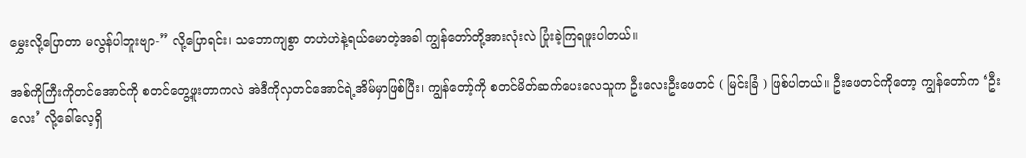မွှေးလို့ပြောတာ မလွန်ပါဘူးဗျာ-” လို့ပြောရင်း၊ သဘောကျစွာ တဟဲဟဲနဲ့ရယ်မောတဲ့အခါ ကျွန်တော်တို့အားလုံးလဲ ပြုံးခဲ့ကြရဖူးပါတယ်။

အစ်ကိုကြီးကိုတင်အောင်ကို စတင်တွေ့ဖူးတာကလဲ အဲဒီကိုလှတင်အောင်ရဲ့အိမ်မှာဖြစ်ပြီး၊ ကျွန်တော့်ကို စတင်မိတ်ဆက်ပေးလေသူက ဦးလေးဦးဖေတင် ( မြင်းခြံ ) ဖြစ်ပါတယ်။ ဦးဖေတင်ကိုတော့ ကျွန်တော်က ‘ဦးလေး’ လို့ခေါ်လေ့ရှိ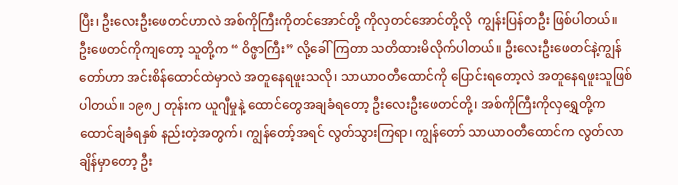ပြီး၊ ဦးလေးဦးဖေတင်ဟာလဲ အစ်ကိုကြီးကိုတင်အောင်တို့ ကိုလှတင်အောင်တို့လို  ကျွန်းပြန်တဦး ဖြစ်ပါတယ်။
ဦးဖေတင်ကိုကျတော့ သူတို့က “ ဝိဇ္ဖာကြီး” လို့ခေါ်ကြတာ သတိထားမိလိုက်ပါတယ်။ ဦးလေးဦးဖေတင်နဲ့ကျွန်တော်ဟာ အင်းစိန်ထောင်ထဲမှာလဲ အတူနေရဖူးသလို၊ သာယာဝတီထောင်ကို ပြောင်းရတော့လဲ အတူနေရဖူးသူဖြစ်ပါတယ်။ ၁၉၈၂ တုန်းက ယူဂျီမှုနဲ့ ထောင်တွေအချခံရတော့ ဦးလေးဦးဖေတင်တို့၊ အစ်ကိုကြီးကိုလှရွှေတို့က ထောင်ချခံရနှစ် နည်းတဲ့အတွက်၊ ကျွန်တော့်အရင် လွတ်သွားကြရာ၊ ကျွန်တော် သာယာဝတီထောင်က လွတ်လာချိန်မှာတော့ ဦး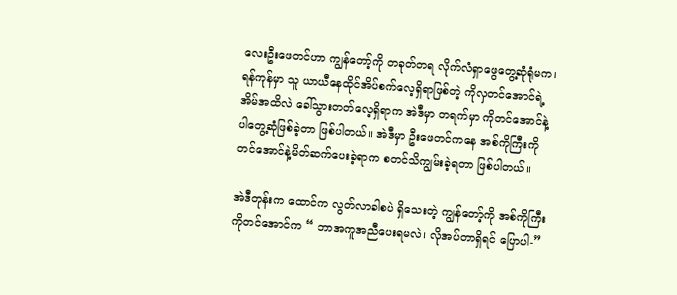လေးဦးဖေတင်ဟာ ကျွန်တော့်ကို တခုတ်တရ လိုက်လံရှာဖွေတွေ့ဆုံရုံမက၊ ရန်ကုန်မှာ သူ ယာယီနေထိုင်အိပ်စက်လေ့ရှိရာဖြစ်တဲ့ ကိုလှတင်အောင်ရဲ့အိမ်အထိလဲ ခေါ်သွားတတ်လေ့ရှိရာက အဲဒီမှာ တရက်မှာ ကိုတင်အောင်နဲ့ပါတွေ့ဆုံဖြစ်ခဲ့တာ ဖြစ်ပါတယ်။ အဲဒီမှာ ဦးဖေတင်ကနေ အစ်ကိုကြီးကိုတင်အောင်နဲ့မိတ်ဆက်ပေးခဲ့ရာက စတင်သိကျွမ်းခဲ့ရတာ ဖြစ်ပါတယ်။

အဲဒီတုန်းက ထောင်က လွတ်လာခါစပဲ ရှိသေးတဲ့ ကျွန်တော့်ကို အစ်ကိုကြီးကိုတင်အောင်က “ ဘာအကူအညီပေးရမလဲ၊ လိုအပ်တာရှိရင် ပြောပါ-”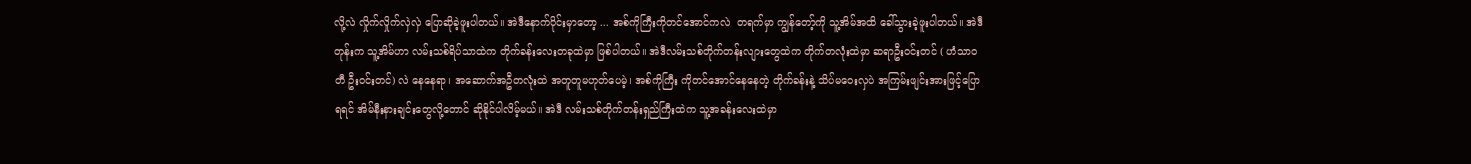လို့လဲ လှိုက်လှိုက်လှဲလှဲ ပြောဆိုခဲ့ဖူးပါတယ်။ အဲဒီနောက်ပိုင်းမှာတော့ ... အစ်ကိုကြီးကိုတင်အောင်ကလဲ  တရက်မှာ ကျွန်တော့်ကို သူ့အိမ်အထိ ခေါ်သွားခဲ့ဖူးပါတယ်။ အဲဒီတုန်းက သူ့အိမ်ဟာ လမ်းသစ်ရိပ်သာထဲက တိုက်ခန်းလေးတခုထဲမှာ ဖြစ်ပါတယ်။ အဲဒီလမ်းသစ်တိုက်တန်းလျားတွေထဲက တိုက်တလုံးထဲမှာ ဆရာဦးဝင်းတင် ( ဟံသာဝတီ ဦးဝင်းတင်) လဲ နေနေရာ၊ အဆောက်အဦတလုံးထဲ အတူတူမဟုတ်ပေမဲ့၊ အစ်ကိုကြီး ကိုတင်အောင်နေနေတဲ့ တိုက်ခန်းနဲ့ သိပ်မဝေးလှပဲ အကြမ်းဖျင်းအားဖြင့်ပြောရရင် အိမ်နီးနားချင်းတွေလို့တောင် ဆိုနိုင်ပါလိမ့်မယ်။ အဲဒီ လမ်းသစ်တိုက်တန်းရှည်ကြီးထဲက သူ့အခန်းလေးထဲမှာ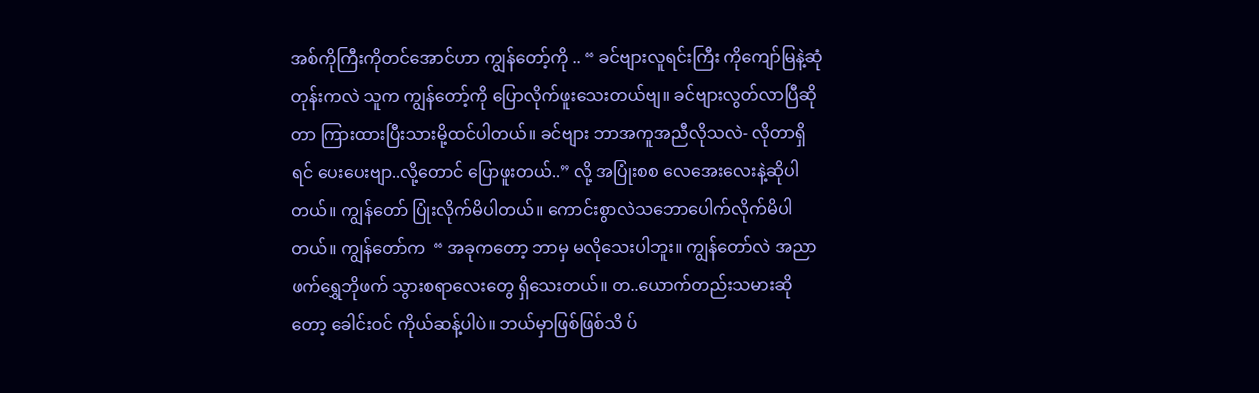အစ်ကိုကြီးကိုတင်အောင်ဟာ ကျွန်တော့်ကို .. “ ခင်ဗျားလူရင်းကြီး ကိုကျော်မြနဲ့ဆုံတုန်းကလဲ သူက ကျွန်တော့်ကို ပြောလိုက်ဖူးသေးတယ်ဗျ။ ခင်ဗျားလွတ်လာပြီဆိုတာ ကြားထားပြီးသားမို့ထင်ပါတယ်။ ခင်ဗျား ဘာအကူအညီလိုသလဲ- လိုတာရှိရင် ပေးပေးဗျာ..လို့တောင် ပြောဖူးတယ်..” လို့ အပြုံးစစ လေအေးလေးနဲ့ဆိုပါတယ်။ ကျွန်တော် ပြုံးလိုက်မိပါတယ်။ ကောင်းစွာလဲသဘောပေါက်လိုက်မိပါတယ်။ ကျွန်တော်က  “ အခုကတော့ ဘာမှ မလိုသေးပါဘူး။ ကျွန်တော်လဲ အညာဖက်ရွှေဘိုဖက် သွားစရာလေးတွေ ရှိသေးတယ်။ တ..ယောက်တည်းသမားဆိုတော့ ခေါင်းဝင် ကိုယ်ဆန့်ပါပဲ။ ဘယ်မှာဖြစ်ဖြစ်သိ ပ်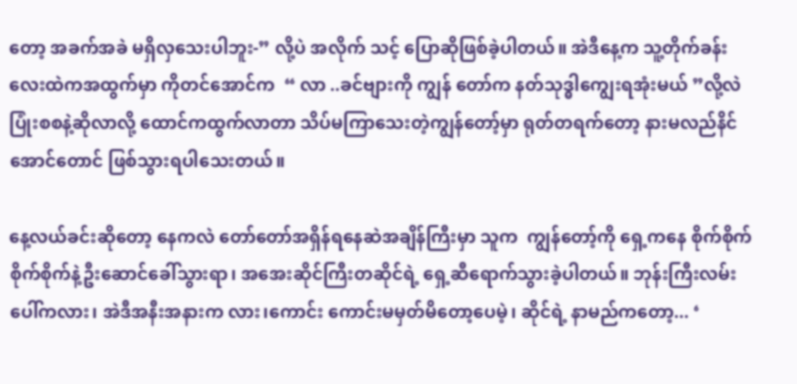တော့ အခက်အခဲ မရှိလှသေးပါဘူး-” လို့ပဲ အလိုက် သင့် ပြောဆိုဖြစ်ခဲ့ပါတယ်။ အဲဒီနေ့က သူ့တိုက်ခန်းလေးထဲကအထွက်မှာ ကိုတင်အောင်က  “ လာ ..ခင်ဗျားကို ကျွန် တော်က နတ်သုဒ္ဓါကျွေးရအုံးမယ် ”လို့လဲ ပြုံးစစနဲ့ဆိုလာလို့ ထောင်ကထွက်လာတာ သိပ်မကြာသေးတဲ့ကျွန်တော့်မှာ ရုတ်တရက်တော့ နားမလည်နိင်အောင်တောင် ဖြစ်သွားရပါသေးတယ်။

နေ့လယ်ခင်းဆိုတော့ နေကလဲ တော်တော်အရှိန်ရနေဆဲအချိန်ကြီးမှာ သူက  ကျွန်တော့်ကို ရှေ့ကနေ စိုက်စိုက် စိုက်စိုက်နဲ့ဦးဆောင်ခေါ်သွားရာ၊ အအေးဆိုင်ကြီးတဆိုင်ရဲ့ ရှေ့ဆီရောက်သွားခဲ့ပါတယ်။ ဘုန်းကြီးလမ်းပေါ်ကလား၊ အဲဒီအနီးအနားက လား၊ကောင်း ကောင်းမမှတ်မိတော့ပေမဲ့၊ ဆိုင်ရဲ့ နာမည်ကတော့... ‘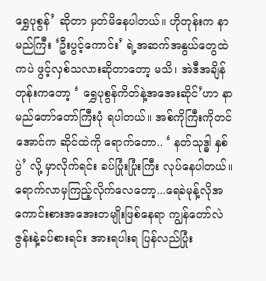ရွှေပုစွန်’ ဆိုတာ မှတ်မိနေပါတယ်။ ဟိုတုန်းက နာမည်ကြီး ‘ဦးပွင့်ကောင်း’ ရဲ့အဆက်အနွယ်တွေထဲကပဲ ဖွင့်လှစ်သလားဆိုတာတော့ မသိ၊ အဲဒီအချိန်တုန်းကတော့ ‘ ရွှေပုစွန်ကိတ်နဲ့အအေးဆိုင်’ဟာ နာမည်တော်တော်ကြီးပုံ ရပါတယ်။ အစ်ကိုကြီးကိုတင်အောင်က ဆိုင်ထဲကို ရောက်တော.. ‘ နတ်သုဒ္ဓါ နှစ်ပွဲ’ လို့ မှာလိုက်ရင်း ခပ်ပြုံးပြုံးကြီး လုပ်နေပါတယ်။ ရောက်လာမှကြည့်လိုက်လေတော့...ရေခဲမုန့်လိုအကောင်းစားအအေးတမျိုးဖြစ်နေရာ ကျွန်တော်လဲ ဇွန်းနဲ့ခပ်စားရင်း အားရပါးရ ပြန်လည်ပြုံး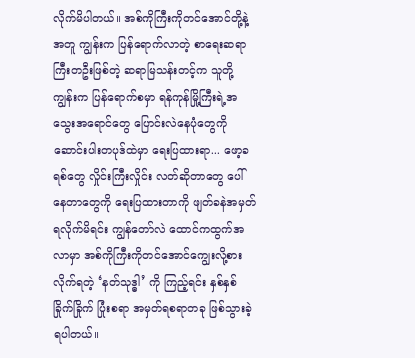လိုက်မိပါတယ်။ အစ်ကိုကြီးကိုတင်အောင်တို့နဲ့အတူ ကျွန်းက ပြန်ရောက်လာတဲ့ စာရေးဆရာကြီးတဦးဖြစ်တဲ့ ဆရာမြသန်းတင့်က သူတို့ကျွန်းက ပြန်ရောက်စမှာ ရန်ကုန်မြို့ကြီးရဲ့အသွေးအရောင်တွေ ပြောင်းလဲနေပုံတွေကို ဆောင်းပါးတပုဒ်ထဲမှာ ရေးပြထားရာ... ဖော့ခရစ်တွေ လှိုင်းကြီးလှိုင်း လတ်ဆိုတာတွေ ပေါ်နေတာတွေကို ရေးပြထားတာကို ဖျတ်ခနဲအမှတ်ရလိုက်မိရင်း ကျွန်တော်လဲ ထောင်ကထွက်အလာမှာ အစ်ကိုကြီးကိုတင်အောင်ကျွေးလို့စားလိုက်ရတဲ့ ‘နတ်သုဒ္ဓါ’ ကို ကြည့်ရင်း နှစ်နှစ်ခြိုက်ခြိုက် ပြုံးစရာ အမှတ်ရစရာတခု ဖြစ်သွားခဲ့ရပါတယ်။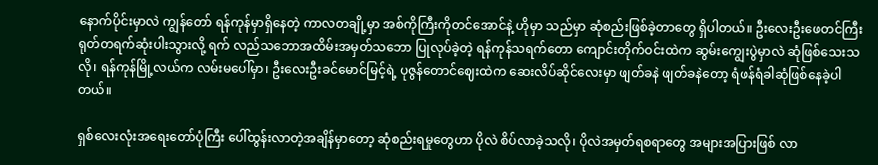နောက်ပိုင်းမှာလဲ ကျွန်တော် ရန်ကုန်မှာရှိနေတဲ့ ကာလတချို့မှာ အစ်ကိုကြီးကိုတင်အောင်နဲ့ ဟိုမှာ သည်မှာ ဆုံစည်းဖြစ်ခဲ့တာတွေ ရှိပါတယ်။ ဦးလေးဦးဖေတင်ကြီး ရုတ်တရက်ဆုံးပါးသွားလို့ ရက် လည်သဘောအထိမ်းအမှတ်သဘော ပြုလုပ်ခဲ့တဲ့ ရန်ကုန်သရက်တော ကျောင်းတိုက်ဝင်းထဲက ဆွမ်းကျွေးပွဲမှာလဲ ဆုံဖြစ်သေးသလို၊ ရန်ကုန်မြို့လယ်က လမ်းမပေါ်မှာ၊ ဦးလေးဦးခင်မောင်မြင့်ရဲ့ ပုဇွန်တောင်ဈေးထဲက ဆေးလိပ်ဆိုင်လေးမှာ ဖျတ်ခနဲ ဖျတ်ခနဲတော့ ရံဖန်ရံခါဆုံဖြစ်နေခဲ့ပါတယ်။

ရှစ်လေးလုံးအရေးတော်ပုံကြီး ပေါ်ထွန်းလာတဲ့အချိန်မှာတော့ ဆုံစည်းရမှုတွေဟာ ပိုလဲ စိပ်လာခဲ့သလို၊ ပိုလဲအမှတ်ရစရာတွေ အများအပြားဖြစ် လာ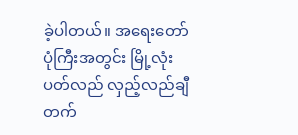ခဲ့ပါတယ်။ အရေးတော်ပုံကြီးအတွင်း မြို့လုံး ပတ်လည် လှည့်လည်ချီတက်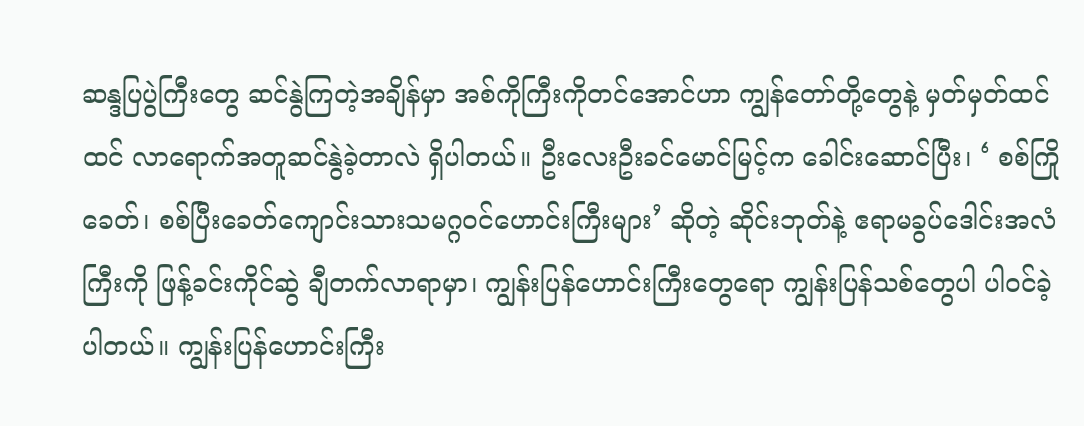ဆန္ဒပြပွဲကြီးတွေ ဆင်နွဲကြတဲ့အချိန်မှာ အစ်ကိုကြီးကိုတင်အောင်ဟာ ကျွန်တော်တို့တွေနဲ့ မှတ်မှတ်ထင်ထင် လာရောက်အတူဆင်နွဲခဲ့တာလဲ ရှိပါတယ်။ ဦးလေးဦးခင်မောင်မြင့်က ခေါင်းဆောင်ပြီး၊ ‘ စစ်ကြိုခေတ်၊ စစ်ပြီးခေတ်ကျောင်းသားသမဂ္ဂဝင်ဟောင်းကြီးများ’ ဆိုတဲ့ ဆိုင်းဘုတ်နဲ့ ဧရာမခွပ်ဒေါင်းအလံကြီးကို ဖြန့်ခင်းကိုင်ဆွဲ ချီတက်လာရာမှာ၊ ကျွန်းပြန်ဟောင်းကြီးတွေရော ကျွန်းပြန်သစ်တွေပါ ပါဝင်ခဲ့ပါတယ်။ ကျွန်းပြန်ဟောင်းကြီး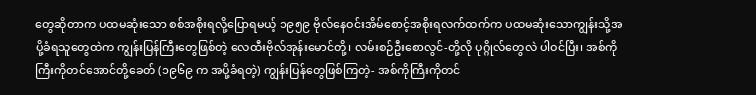တွေဆိုတာက ပထမဆုံးသော စစ်အစိုးရလို့ပြောရမယ့် ၁၉၅၉ ဗိုလ်နေဝင်းအိမ်စောင့်အစိုးရလက်ထက်က ပထမဆုံးသောကျွန်းသို့အပို့ခံရသူတွေထဲက ကျွန်းပြန်ကြီးတွေဖြစ်တဲ့ လေထီးဗိုလ်အုန်းမောင်တို့၊ လမ်းစဉ်ဦးစောလွင်-တို့လို ပုဂ္ဂိုလ်တွေလဲ ပါဝင်ပြီး၊ အစ်ကိုကြီးကိုတင်အောင်တို့ခေတ် (၁၉၆၉ က အပို့ခံရတဲ့) ကျွန်းပြန်တွေဖြစ်ကြတဲ့- အစ်ကိုကြီးကိုတင်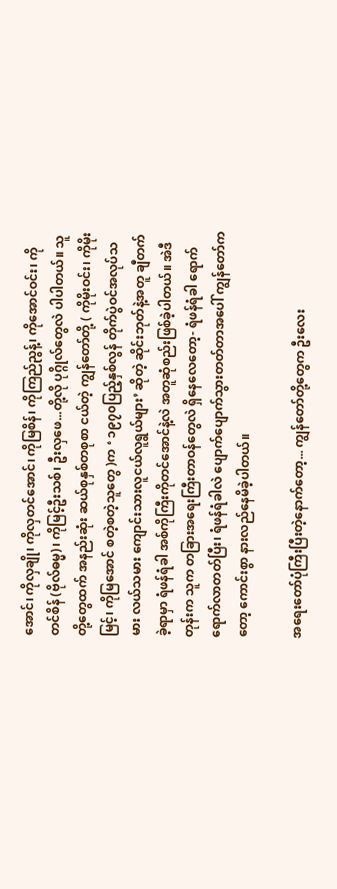အောင်၊ ကိုလှချို၊ ကိုလှတင်အောင်၊ ကိုမြစိန်၊ ကိုကြည်ညွန့်၊ ကိုအောင်ဝင်း၊ ကိုတင်စိန် (ဗိုလ်ဓမ္မ)၊ ကိုမြင့်ဦးသစ်၊ ဦးလှဖေ...တို့လို ပုဂ္ဂိုလ်တွေလဲ ပါပါတယ်။ သူတို့တွေထက် အနည်းဆုံး ဆယ်စုနှစ်တစုစာ ငယ်တဲ့ ကျွန်တော်တို့ ( ကိုမိုးဝင်း၊ ကိုမိုးမြင့်၊ ကိုမြအောင် စတဲ့စတဲ့သူတွေ )က ‘ ၁၉၇၀ပြည့်နှစ်လွန် တိုက်ပွဲဝင်အလုပ်သမား လယ်သမား ကျောင်းသားလူငယ်လူရွယ်များ’ ဆိုတဲ့ ဆိုင်းဘုတ်နဲ့အတူ ချီတက်ခဲ့ရာမှာ ရံဖန်ရံခါ အစ်ကိုကြီးကိုတင်အောင်နဲ့လဲ အတူဆုံစည်းဖြစ်ခဲ့ပါတယ်။ အဲဒီတုန်းက သူက တခြားအရေးကြီးတာဝန်တွေလဲ ရှိနေလေတော့- ရံဖန်ရံခါ ရောက်ရောက်လာတတ်ပြီး၊ ရံဖန်ရံခါလဲ ပျောက်ပျောက်သွားတတ်တာအပေါ် ကျွန်တော်ကတော့ ကောင်းစွာ နားလည်နေမိခဲ့ပါတယ်။

အရေးတော်ပုံကြီးပြီးတဲ့နောက်တော့... ကျွန်တော်တို့တွေက ဦးလေး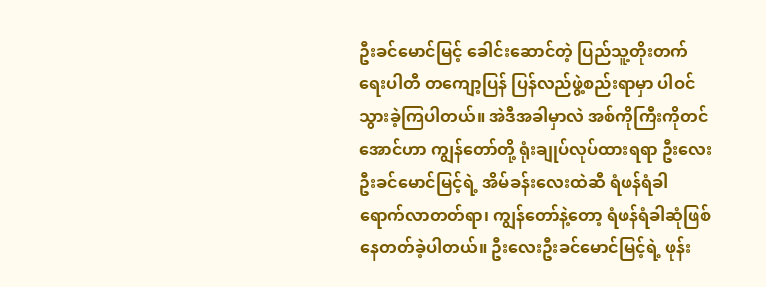ဦးခင်မောင်မြင့် ခေါင်းဆောင်တဲ့ ပြည်သူ့တိုးတက်ရေးပါတီ တကျော့ပြန် ပြန်လည်ဖွဲ့စည်းရာမှာ ပါဝင်သွားခဲ့ကြပါတယ်။ အဲဒီအခါမှာလဲ အစ်ကိုကြီးကိုတင်အောင်ဟာ ကျွန်တော်တို့ ရုံးချုပ်လုပ်ထားရရာ ဦးလေးဦးခင်မောင်မြင့်ရဲ့ အိမ်ခန်းလေးထဲဆီ ရံဖန်ရံခါ ရောက်လာတတ်ရာ၊ ကျွန်တော်နဲ့တော့ ရံဖန်ရံခါဆုံဖြစ်နေတတ်ခဲ့ပါတယ်။ ဦးလေးဦးခင်မောင်မြင့်ရဲ့ ဖုန်း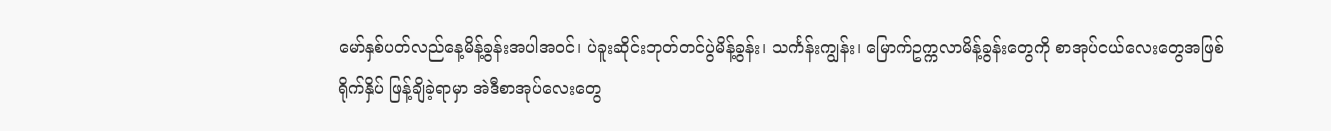မော်နှစ်ပတ်လည်နေ့မိန့်ခွန်းအပါအဝင်၊ ပဲခူးဆိုင်းဘုတ်တင်ပွဲမိန့်ခွန်း၊ သင်္ကန်းကျွန်း၊ မြောက်ဥက္ကလာမိန့်ခွန်းတွေကို စာအုပ်ငယ်လေးတွေအဖြစ်
ရိုက်နှိပ် ဖြန့်ချိခဲ့ရာမှာ အဲဒီစာအုပ်လေးတွေ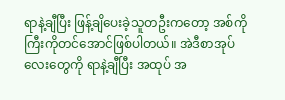ရာနဲ့ချီပြီး ဖြန့်ချိပေးခဲ့သူတဦးကတော့ အစ်ကိုကြီးကိုတင်အောင်ဖြစ်ပါတယ်။ အဲဒီစာအုပ်လေးတွေကို ရာနဲ့ချီပြီး အထုပ် အ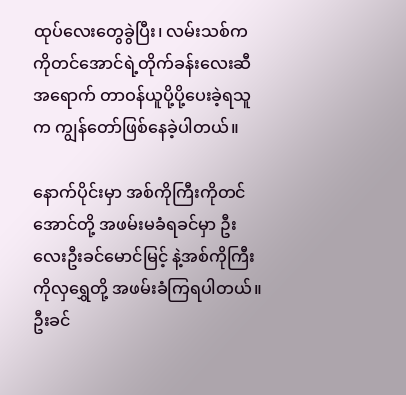ထုပ်လေးတွေခွဲပြီး၊ လမ်းသစ်က ကိုတင်အောင်ရဲ့တိုက်ခန်းလေးဆီအရောက် တာဝန်ယူပို့ပို့ပေးခဲ့ရသူက ကျွန်တော်ဖြစ်နေခဲ့ပါတယ်။

နောက်ပိုင်းမှာ အစ်ကိုကြီးကိုတင်အောင်တို့ အဖမ်းမခံရခင်မှာ ဦးလေးဦးခင်မောင်မြင့် နဲ့အစ်ကိုကြီးကိုလှရွှေတို့ အဖမ်းခံကြရပါတယ်။ ဦးခင်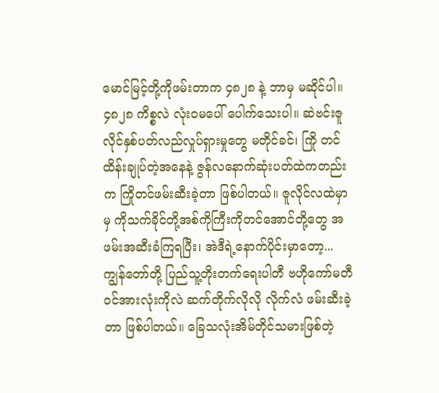မောင်မြင့်တို့ကိုဖမ်းတာက ၄၈၂၈ နဲ့ ဘာမှ မဆိုင်ပါ။ ၄၈၂၈ ကိစ္စလဲ လုံးဝမပေါ် ပေါက်သေးပါ။ ဆဲဗင်းဇူလိုင်နှစ်ပတ်လည်လှုပ်ရှားမှုတွေ မတိုင်ခင်၊ ကြို တင်ထိန်းချုပ်တဲ့အနေနဲ့ ဇွန်လနောက်ဆုံးပတ်ထဲကတည်းက ကြိုတင်ဖမ်းဆီးခဲ့တာ ဖြစ်ပါတယ်။ ဇူလိုင်လထဲမှာမှ ကိုသက်ခိုင်တို့အစ်ကိုကြီးကိုတင်အောင်တို့တွေ အဖမ်းအဆီးခံကြရပြီး၊ အဲဒီရဲ့နောက်ပိုင်းမှာတော့... ကျွန်တော်တို့ ပြည်သူ့တိုးတက်ရေးပါတီ ဗဟိုကော်မတီဝင်အားလုံးကိုလဲ ဆက်တိုက်လိုလို လိုက်လံ ဖမ်းဆီးခဲ့တာ ဖြစ်ပါတယ်။ ခြေသလုံးအိမ်တိုင်သမားဖြစ်တဲ့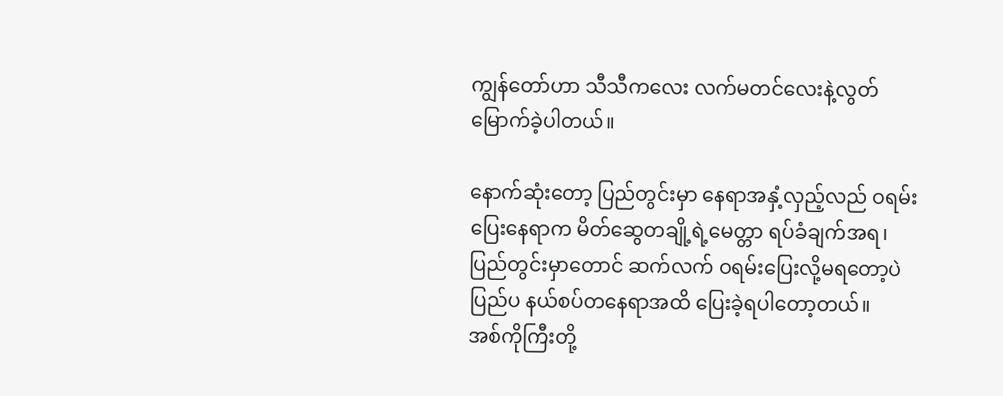ကျွန်တော်ဟာ သီသီကလေး လက်မတင်လေးနဲ့လွတ် မြောက်ခဲ့ပါတယ်။

နောက်ဆုံးတော့ ပြည်တွင်းမှာ နေရာအနှံ့လှည့်လည် ဝရမ်းပြေးနေရာက မိတ်ဆွေတချို့ရဲ့မေတ္တာ ရပ်ခံချက်အရ၊ ပြည်တွင်းမှာတောင် ဆက်လက် ဝရမ်းပြေးလို့မရတော့ပဲ ပြည်ပ နယ်စပ်တနေရာအထိ ပြေးခဲ့ရပါတော့တယ်။
အစ်ကိုကြီးတို့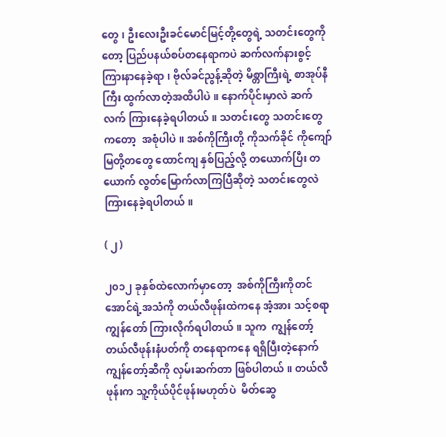တွေ၊ ဦးလေးဦးခင်မောင်မြင့်တို့တွေရဲ့ သတင်းတွေကိုတော့ ပြည်ပနယ်စပ်တနေရာကပဲ ဆက်လက်နားစွင့် ကြားနာနေခဲ့ရာ၊ ဗိုလ်ခင်ညွန့်ဆိုတဲ့ မိစ္တာကြီးရဲ့ စာအုပ်နီကြီး ထွက်လာတဲ့အထိပါပဲ။ နောက်ပိုင်းမှာလဲ ဆက်လက် ကြားနေခဲ့ရပါတယ်။ သတင်းတွေ သတင်းတွေကတော့  အစုံပါပဲ။ အစ်ကိုကြီးတို့ ကိုသက်ခိုင် ကိုကျော်မြတို့တတွေ ထောင်ကျ နှစ်ပြည့်လို့ တယောက်ပြီး တယောက် လွတ်မြောက်လာကြပြီဆိုတဲ့ သတင်းတွေလဲ ကြားနေခဲ့ရပါတယ်။

( ၂ )

၂၀၁၂ ခုနှစ်ထဲလောက်မှာတော့  အစ်ကိုကြီးကိုတင်အောင်ရဲ့အသံကို တယ်လီဖုန်းထဲကနေ အံ့အား သင့်စရာကျွန်တော် ကြားလိုက်ရပါတယ်။ သူက  ကျွန်တော့်တယ်လီဖုန်းနံပတ်ကို တနေရာကနေ ရရှိပြီးတဲ့နောက် ကျွန်တော့်ဆီကို လှမ်းဆက်တာ ဖြစ်ပါတယ်။ တယ်လီဖုန်းက သူ့ကိုယ်ပိုင်ဖုန်းမဟုတ်ပဲ  မိတ်ဆွေ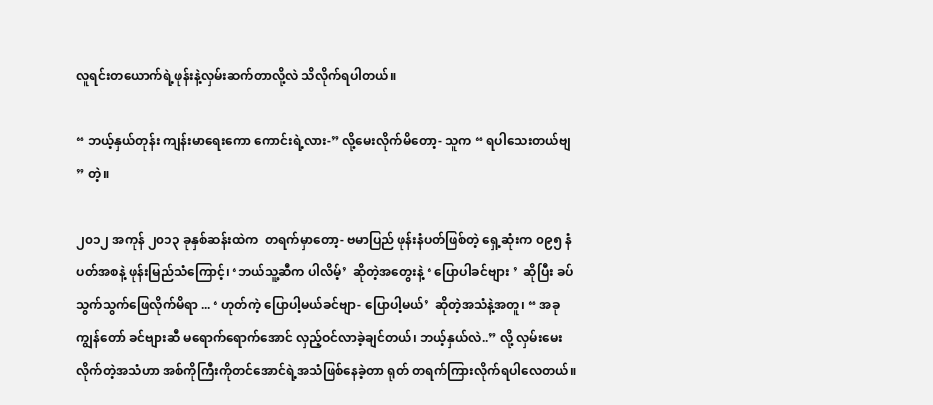လူရင်းတယောက်ရဲ့ဖုန်းနဲ့လှမ်းဆက်တာလို့လဲ သိလိုက်ရပါတယ်။

“ ဘယ့်နှယ်တုန်း ကျန်းမာရေးကော ကောင်းရဲ့လား-” လို့မေးလိုက်မိတော့- သူက “ ရပါသေးတယ်ဗျ ” တဲ့။

၂၀၁၂ အကုန် ၂၀၁၃ ခုနှစ်ဆန်းထဲက  တရက်မှာတော့- ဗမာပြည် ဖုန်းနံပတ်ဖြစ်တဲ့ ရှေ့ဆုံးက ၀၉၅ နံပတ်အစနဲ့ ဖုန်းမြည်သံကြောင့်၊ ‘ဘယ်သူ့ဆီက ပါလိမ့်’  ဆိုတဲ့အတွေးနဲ့ ‘ ပြောပါခင်ဗျား ’  ဆိုပြီး ခပ်သွက်သွက်ဖြေလိုက်မိရာ ... ‘ ဟုတ်ကဲ့ ပြောပါ့မယ်ခင်ဗျာ- ပြောပါ့မယ်’  ဆိုတဲ့အသံနဲ့အတူ၊ “ အခု  ကျွန်တော် ခင်ဗျားဆီ မရောက်ရောက်အောင် လှည့်ဝင်လာခဲ့ချင်တယ်၊ ဘယ့်နှယ်လဲ..” လို့ လှမ်းမေးလိုက်တဲ့အသံဟာ အစ်ကိုကြီးကိုတင်အောင်ရဲ့အသံဖြစ်နေခဲ့တာ ရုတ် တရက်ကြားလိုက်ရပါလေတယ်။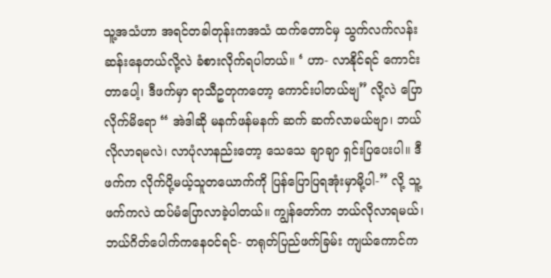သူ့အသံဟာ အရင်တခါတုန်းကအသံ ထက်တောင်မှ သွက်လက်လန်းဆန်းနေတယ်လို့လဲ ခံစားလိုက်ရပါတယ်။ ‘ ဟာ- လာနိုင်ရင် ကောင်းတာပေါ့၊ ဒီဖက်မှာ ရာသီဥတုကတော့ ကောင်းပါတယ်ဗျ” လို့လဲ ပြောလိုက်မိရော “ အဲဒါဆို မနက်ဖန်မနက် ဆက် ဆက်လာမယ်ဗျာ၊ ဘယ်လိုလာရမလဲ၊ လာပုံလာနည်းတော့ သေသေ ချာချာ ရှင်းပြပေးပါ။ ဒီဖက်က လိုက်ပို့မယ့်သူတယောက်ကို ပြန်ပြောပြရအုံးမှာမို့ပါ-” လို့ သူ့ဖက်ကလဲ ထပ်မံပြောလာခဲ့ပါတယ်။ ကျွန်တော်က ဘယ်လိုလာရမယ်၊ ဘယ်ဂိတ်ပေါက်ကနေဝင်ရင်- တရုတ်ပြည်ဖက်ခြမ်း ကျယ်ကောင်က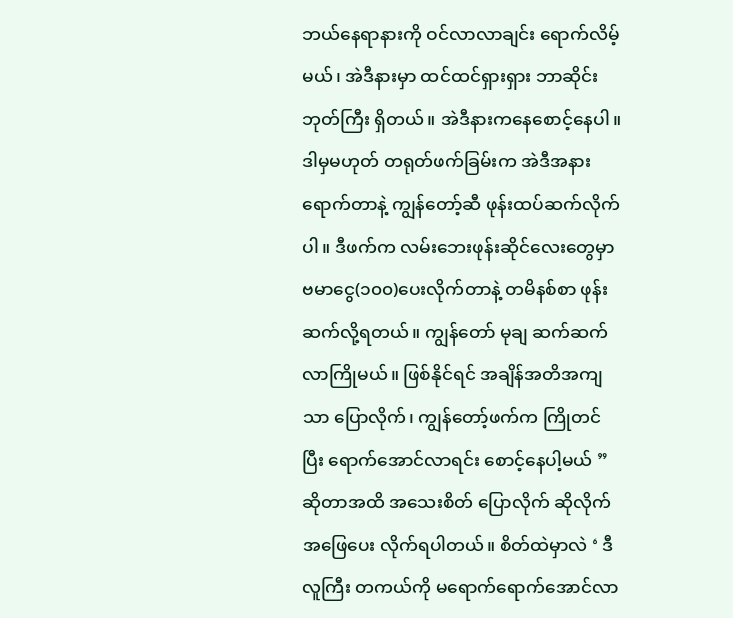ဘယ်နေရာနားကို ဝင်လာလာချင်း ရောက်လိမ့်မယ်၊ အဲဒီနားမှာ ထင်ထင်ရှားရှား ဘာဆိုင်းဘုတ်ကြီး ရှိတယ်။ အဲဒီနားကနေစောင့်နေပါ။ ဒါမှမဟုတ် တရုတ်ဖက်ခြမ်းက အဲဒီအနား ရောက်တာနဲ့ ကျွန်တော့်ဆီ ဖုန်းထပ်ဆက်လိုက်ပါ။ ဒီဖက်က လမ်းဘေးဖုန်းဆိုင်လေးတွေမှာ ဗမာငွေ(၁၀၀)ပေးလိုက်တာနဲ့ တမိနစ်စာ ဖုန်းဆက်လို့ရတယ်။ ကျွန်တော် မုချ ဆက်ဆက်လာကြိုမယ်။ ဖြစ်နိုင်ရင် အချိန်အတိအကျသာ ပြောလိုက်၊ ကျွန်တော့်ဖက်က ကြိုတင်ပြီး ရောက်အောင်လာရင်း စောင့်နေပါ့မယ် ” ဆိုတာအထိ အသေးစိတ် ပြောလိုက် ဆိုလိုက် အဖြေပေး လိုက်ရပါတယ်။ စိတ်ထဲမှာလဲ ‘ ဒီလူကြီး တကယ်ကို မရောက်ရောက်အောင်လာ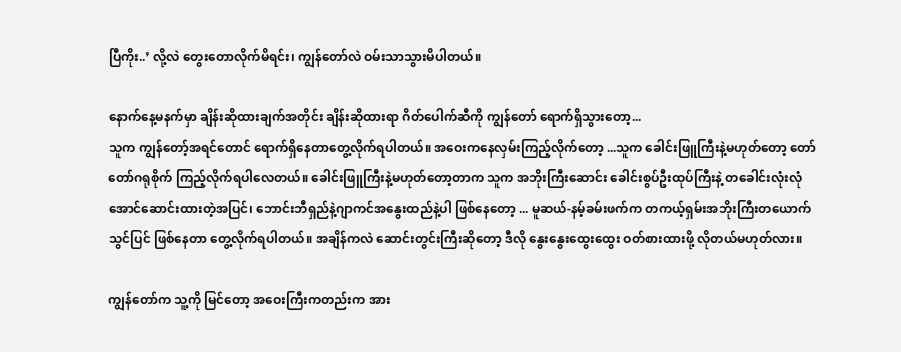ပြီကိုး..’ လို့လဲ တွေးတောလိုက်မိရင်း၊ ကျွန်တော်လဲ ဝမ်းသာသွားမိပါတယ်။

နောက်နေ့မနက်မှာ ချိန်းဆိုထားချက်အတိုင်း ချိန်းဆိုထားရာ ဂိတ်ပေါက်ဆီကို ကျွန်တော် ရောက်ရှိသွားတော့...
သူက ကျွန်တော့်အရင်တောင် ရောက်ရှိနေတာတွေ့လိုက်ရပါတယ်။ အဝေးကနေလှမ်းကြည့်လိုက်တော့ ...သူက ခေါင်းဖြူကြီးနဲ့မဟုတ်တော့ တော်တော်ဂရုစိုက် ကြည့်လိုက်ရပါလေတယ်။ ခေါင်းဖြူကြီးနဲ့မဟုတ်တော့တာက သူက အဘိုးကြီးဆောင်း ခေါင်းစွပ်ဦးထုပ်ကြီးနဲ့ တခေါင်းလုံးလုံအောင်ဆောင်းထားတဲ့အပြင်၊ ဘောင်းဘီရှည်နဲ့ဂျာကင်အနွေးထည်နဲ့ပါ ဖြစ်နေတော့ ... မူဆယ်-နမ့်ခမ်းဖက်က တကယ့်ရှမ်းအဘိုးကြီးတယောက်သွင်ပြင် ဖြစ်နေတာ တွေ့လိုက်ရပါတယ်။ အချိန်ကလဲ ဆောင်းတွင်းကြီးဆိုတော့ ဒီလို နွေးနွေးထွေးထွေး ဝတ်စားထားဖို့ လိုတယ်မဟုတ်လား။

ကျွန်တော်က သူ့ကို မြင်တော့ အဝေးကြီးကတည်းက အား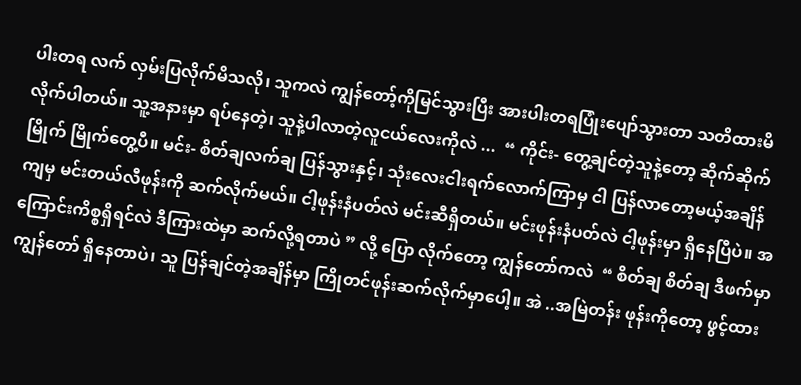ပါးတရ လက် လှမ်းပြလိုက်မိသလို၊ သူကလဲ ကျွန်တော့်ကိုမြင်သွားပြီး အားပါးတရပြုံးပျော်သွားတာ သတိထားမိလိုက်ပါတယ်။ သူ့အနားမှာ ရပ်နေတဲ့၊ သူနဲ့ပါလာတဲ့လူငယ်လေးကိုလဲ ...  “ ကိုင်း- တွေ့ချင်တဲ့သူနဲ့တော့ ဆိုက်ဆိုက် မြိုက် မြိုက်တွေ့ပီ။ မင်း- စိတ်ချလက်ချ ပြန်သွားနှင့်၊ သုံးလေးငါးရက်လောက်ကြာမှ ငါ ပြန်လာတော့မယ့်အချိန်ကျမှ မင်းတယ်လီဖုန်းကို ဆက်လိုက်မယ်။ ငါ့ဖုန်းနံပတ်လဲ မင်းဆီရှိတယ်။ မင်းဖုန်းနံပတ်လဲ ငါ့ဖုန်းမှာ ရှိနေပြီပဲ။ အကြောင်းကိစ္စရှိရင်လဲ ဒီကြားထဲမှာ ဆက်လို့ရတာပဲ ” လို့ ပြော လိုက်တော့ ကျွန်တော်ကလဲ  “ စိတ်ချ စိတ်ချ ဒီဖက်မှာ ကျွန်တော် ရှိနေတာပဲ၊ သူ ပြန်ချင်တဲ့အချိန်မှာ ကြိုတင်ဖုန်းဆက်လိုက်မှာပေါ့။ အဲ ..အမြဲတန်း ဖုန်းကိုတော့ ဖွင့်ထား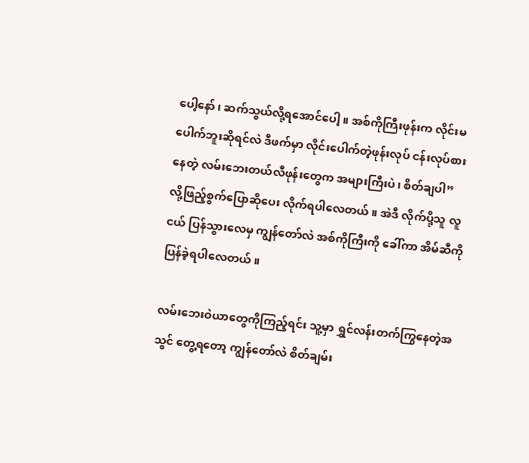ပေါ့နော်၊ ဆက်သွယ်လို့ရအောင်ပေါ့။ အစ်ကိုကြီးဖုန်းက လိုင်းမပေါက်ဘူးဆိုရင်လဲ ဒီဖက်မှာ လိုင်းပေါက်တဲ့ဖုန်းလုပ် ငန်းလုပ်စားနေတဲ့ လမ်းဘေးတယ်လီဖုန်းတွေက အများကြီးပဲ၊ စိတ်ချပါ”  လို့ဖြည့်စွက်ပြောဆိုပေး လိုက်ရပါလေတယ်။ အဲဒီ လိုက်ပို့သူ လူငယ် ပြန်သွားလေမှ ကျွန်တော်လဲ အစ်ကိုကြီးကို ခေါ်ကာ အိမ်ဆီကို ပြန်ခဲ့ရပါလေတယ်။

လမ်းဘေးဝဲယာတွေကိုကြည့်ရင်း သူ့မှာ ရွှင်လန်းတက်ကြွနေတဲ့အသွင် တွေ့ရတော့ ကျွန်တော်လဲ စိတ်ချမ်း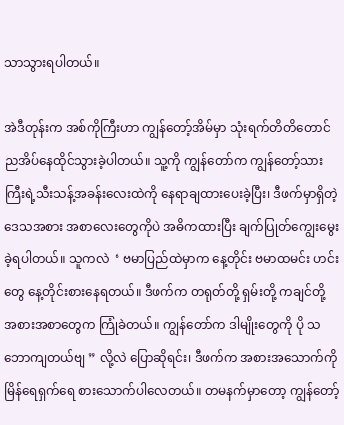သာသွားရပါတယ်။

အဲဒီတုန်းက အစ်ကိုကြီးဟာ ကျွန်တော့်အိမ်မှာ သုံးရက်တိတိတောင် ညအိပ်နေထိုင်သွားခဲ့ပါတယ်။ သူ့ကို ကျွန်တော်က ကျွန်တော့်သားကြီးရဲ့သီးသန့်အခန်းလေးထဲကို နေရာချထားပေးခဲ့ပြီး၊ ဒီဖက်မှာရှိတဲ့ ဒေသအစား အစာလေးတွေကိုပဲ အဓိကထားပြီး ချက်ပြုတ်ကျွေးမွေးခဲ့ရပါတယ်။ သူကလဲ  ‘ ဗမာပြည်ထဲမှာက နေ့တိုင်း ဗမာထမင်း ဟင်းတွေ နေ့တိုင်းစားနေရတယ်။ ဒီဖက်က တရုတ်တို့ ရှမ်းတို့ ကချင်တို့ အစားအစာတွေက ကြုံခဲတယ်။ ကျွန်တော်က ဒါမျိုးတွေကို ပို သဘောကျတယ်ဗျ ” လို့လဲ ပြောဆိုရင်း၊ ဒီဖက်က အစားအသောက်ကို မြိန်ရေရှက်ရေ စားသောက်ပါလေတယ်။ တမနက်မှာတော့ ကျွန်တော့်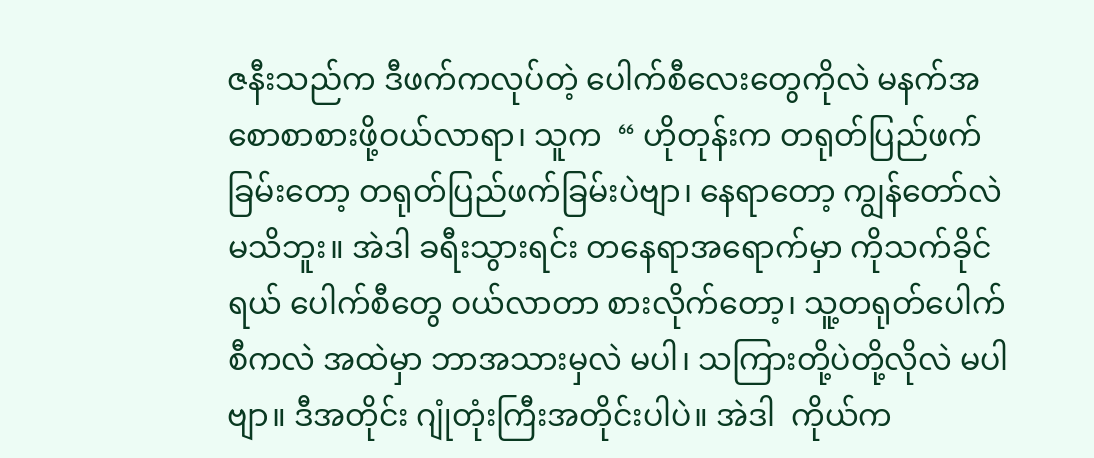ဇနီးသည်က ဒီဖက်ကလုပ်တဲ့ ပေါက်စီလေးတွေကိုလဲ မနက်အစောစာစားဖို့ဝယ်လာရာ၊ သူက  “ ဟိုတုန်းက တရုတ်ပြည်ဖက်ခြမ်းတော့ တရုတ်ပြည်ဖက်ခြမ်းပဲဗျာ၊ နေရာတော့ ကျွန်တော်လဲ မသိဘူး။ အဲဒါ ခရီးသွားရင်း တနေရာအရောက်မှာ ကိုသက်ခိုင်ရယ် ပေါက်စီတွေ ဝယ်လာတာ စားလိုက်တော့၊ သူ့တရုတ်ပေါက်စီကလဲ အထဲမှာ ဘာအသားမှလဲ မပါ၊ သကြားတို့ပဲတို့လိုလဲ မပါဗျာ။ ဒီအတိုင်း ဂျုံတုံးကြီးအတိုင်းပါပဲ။ အဲဒါ  ကိုယ်က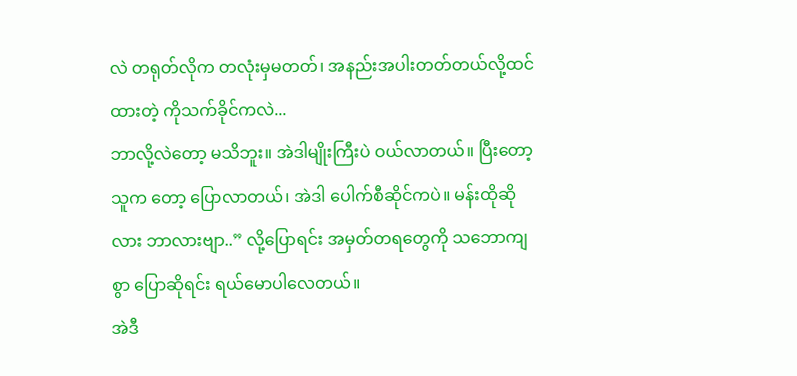လဲ တရုတ်လိုက တလုံးမှမတတ်၊ အနည်းအပါးတတ်တယ်လို့ထင်ထားတဲ့ ကိုသက်ခိုင်ကလဲ...
ဘာလို့လဲတော့ မသိဘူး။ အဲဒါမျိုးကြီးပဲ ဝယ်လာတယ်။ ပြီးတော့ သူက တော့ ပြောလာတယ်၊ အဲဒါ ပေါက်စီဆိုင်ကပဲ။ မန်းထိုဆိုလား ဘာလားဗျာ..” လို့ပြောရင်း အမှတ်တရတွေကို သဘောကျစွာ ပြောဆိုရင်း ရယ်မောပါလေတယ်။
အဲဒီ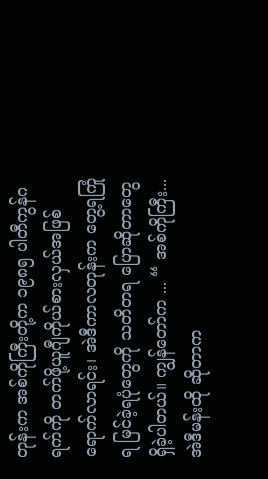တုန်းက အစ်ကိုကြီးတို့က ၁၉၈၅ ပါတီကွန်ဂရက်ကို တက်ဖို့ယူဂျီကိုယ်စားလှယ်အဖြစ် ရောက်လာရင်း၊ အဲဒီကာလတုန်းက တွေ့ရကြုံရ မြင်ခဲ့ရပုံတွေကို သတိတရ ပြောဆိုတာတွေ ရှိခဲ့ပါတယ်။ ကျွန်တော်က ... “ အစ်ကိုကြီး... အဲဒီမန်းထို ဆိုတာက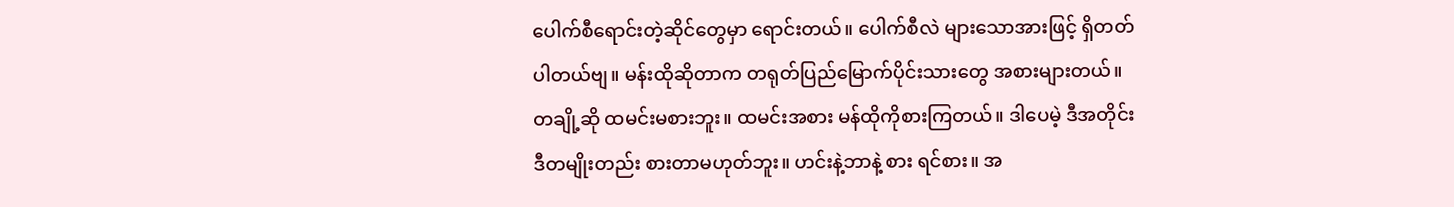ပေါက်စီရောင်းတဲ့ဆိုင်တွေမှာ ရောင်းတယ်။ ပေါက်စီလဲ များသောအားဖြင့် ရှိတတ်ပါတယ်ဗျ။ မန်းထိုဆိုတာက တရုတ်ပြည်မြောက်ပိုင်းသားတွေ အစားများတယ်။ တချို့ဆို ထမင်းမစားဘူး။ ထမင်းအစား မန်ထိုကိုစားကြတယ်။ ဒါပေမဲ့ ဒီအတိုင်း ဒီတမျိုးတည်း စားတာမဟုတ်ဘူး။ ဟင်းနဲ့ဘာနဲ့ စား ရင်စား။ အ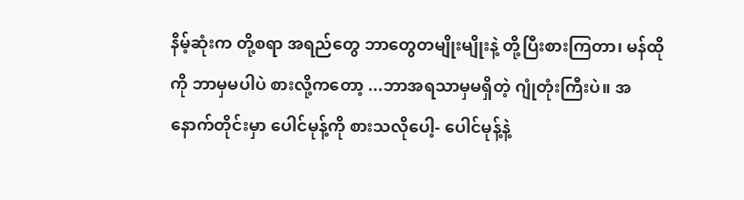နိမ့်ဆုံးက တို့စရာ အရည်တွေ ဘာတွေတမျိုးမျိုးနဲ့ တို့ပြီးစားကြတာ၊ မန်ထိုကို ဘာမှမပါပဲ စားလို့ကတော့ ...ဘာအရသာမှမရှိတဲ့ ဂျုံတုံးကြီးပဲ။ အနောက်တိုင်းမှာ ပေါင်မုန့်ကို စားသလိုပေါ့- ပေါင်မုန့်နဲ့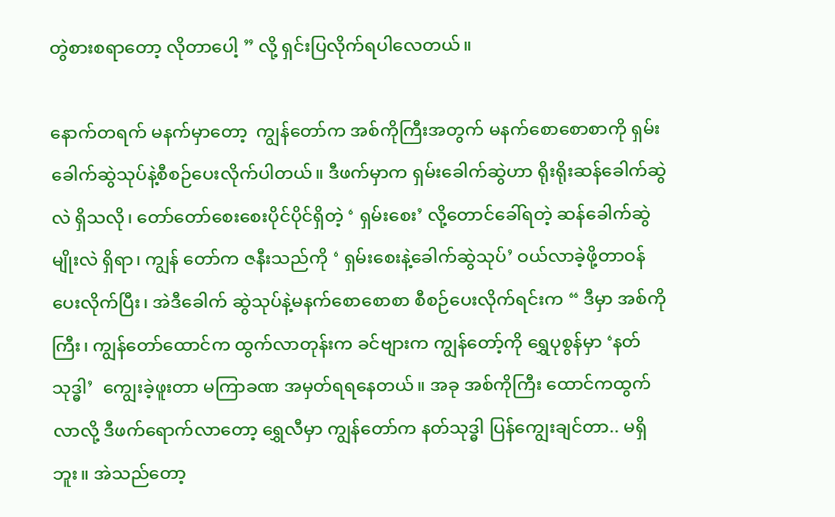တွဲစားစရာတော့ လိုတာပေါ့ ” လို့ ရှင်းပြလိုက်ရပါလေတယ်။

နောက်တရက် မနက်မှာတော့  ကျွန်တော်က အစ်ကိုကြီးအတွက် မနက်စောစောစာကို ရှမ်းခေါက်ဆွဲသုပ်နဲ့စီစဉ်ပေးလိုက်ပါတယ်။ ဒီဖက်မှာက ရှမ်းခေါက်ဆွဲဟာ ရိုးရိုးဆန်ခေါက်ဆွဲလဲ ရှိသလို၊ တော်တော်စေးစေးပိုင်ပိုင်ရှိတဲ့ ‘ ရှမ်းစေး’ လို့တောင်ခေါ်ရတဲ့ ဆန်ခေါက်ဆွဲမျိုးလဲ ရှိရာ၊ ကျွန် တော်က ဇနီးသည်ကို ‘ ရှမ်းစေးနဲ့ခေါက်ဆွဲသုပ်’ ဝယ်လာခဲ့ဖို့တာဝန်ပေးလိုက်ပြီး၊ အဲဒီခေါက် ဆွဲသုပ်နဲ့မနက်စောစောစာ စီစဉ်ပေးလိုက်ရင်းက “ ဒီမှာ အစ်ကိုကြီး၊ ကျွန်တော်ထောင်က ထွက်လာတုန်းက ခင်ဗျားက ကျွန်တော့်ကို ရွှေပုစွန်မှာ ‘နတ်သုဒ္ဓါ’  ကျွေးခဲ့ဖူးတာ မကြာခဏ အမှတ်ရရနေတယ်။ အခု အစ်ကိုကြီး ထောင်ကထွက်လာလို့ ဒီဖက်ရောက်လာတော့ ရွှေလီမှာ ကျွန်တော်က နတ်သုဒ္ဓါ ပြန်ကျွေးချင်တာ.. မရှိဘူး။ အဲသည်တော့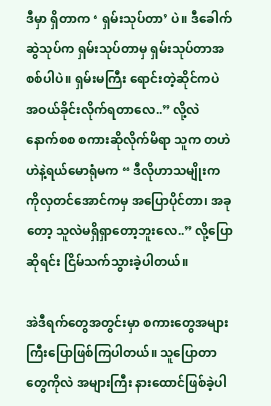ဒီမှာ ရှိတာက ‘ ရှမ်းသုပ်တာ’ ပဲ။ ဒီခေါက်ဆွဲသုပ်က ရှမ်းသုပ်တာမှ ရှမ်းသုပ်တာအစစ်ပါပဲ။ ရှမ်းမကြီး ရောင်းတဲ့ဆိုင်ကပဲ အဝယ်ခိုင်းလိုက်ရတာလေ..” လို့လဲ နောက်စစ စကားဆိုလိုက်မိရာ သူက တဟဲဟဲနဲ့ရယ်မောရုံမက “ ဒီလိုဟာသမျိုးက ကိုလှတင်အောင်ကမှ အပြောပိုင်တာ၊ အခုတော့ သူလဲမရှိရှာတော့ဘူးလေ..” လို့ပြောဆိုရင်း ငြိမ်သက်သွားခဲ့ပါတယ်။

အဲဒီရက်တွေအတွင်းမှာ စကားတွေအများကြီးပြောဖြစ်ကြပါတယ်။ သူပြောတာတွေကိုလဲ အများကြီး နားထောင်ဖြစ်ခဲ့ပါ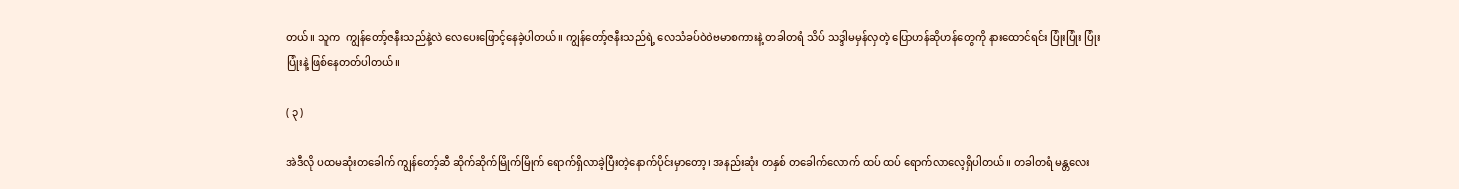တယ်။ သူက  ကျွန်တော့်ဇနီးသည်နဲ့လဲ လေပေးဖြောင့်နေခဲ့ပါတယ်။ ကျွန်တော့်ဇနီးသည်ရဲ့ လေသံခပ်ဝဲ၀ဲဗမာစကားနဲ့ တခါတရံ သိပ် သဒ္ဒါမမှန်လှတဲ့ ပြောဟန်ဆိုဟန်တွေကို နားထောင်ရင်း ပြုံးပြုံး ပြုံးပြုံးနဲ့ ဖြစ်နေတတ်ပါတယ်။

( ၃ )

အဲဒီလို ပထမဆုံးတခေါက် ကျွန်တော့်ဆီ ဆိုက်ဆိုက်မြိုက်မြိုက် ရောက်ရှိလာခဲ့ပြီးတဲ့နောက်ပိုင်းမှာတော့၊ အနည်းဆုံး တနှစ် တခေါက်လောက် ထပ် ထပ် ရောက်လာလေ့ရှိပါတယ်။ တခါတရံ မန္တလေး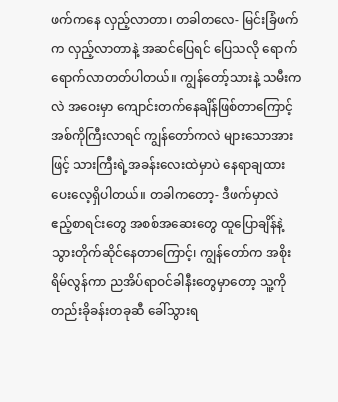ဖက်ကနေ လှည့်လာတာ၊ တခါတလေ- မြင်းခြံဖက်က လှည့်လာတာနဲ့ အဆင်ပြေရင် ပြေသလို ရောက် ရောက်လာတတ်ပါတယ်။ ကျွန်တော့်သားနဲ့ သမီးကလဲ အဝေးမှာ ကျောင်းတက်နေချိန်ဖြစ်တာကြောင့် အစ်ကိုကြီးလာရင် ကျွန်တော်ကလဲ များသောအားဖြင့် သားကြီးရဲ့အခန်းလေးထဲမှာပဲ နေရာချထားပေးလေ့ရှိပါတယ်။ တခါကတော့- ဒီဖက်မှာလဲ ဧည့်စာရင်းတွေ အစစ်အဆေးတွေ ထူပြောချိန်နဲ့သွားတိုက်ဆိုင်နေတာကြောင့်၊ ကျွန်တော်က အစိုးရိမ်လွန်ကာ ညအိပ်ရာဝင်ခါနီးတွေမှာတော့ သူ့ကို တည်းခိုခန်းတခုဆီ ခေါ်သွားရ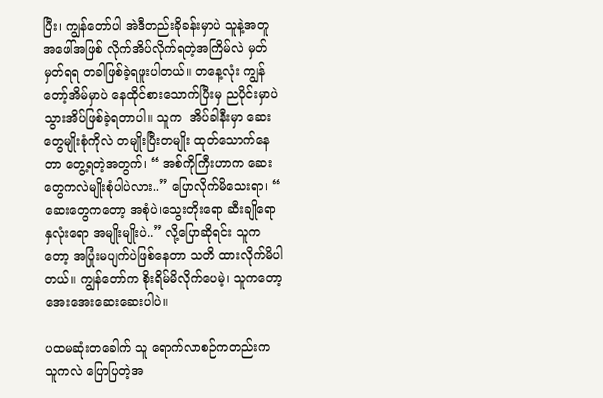ပြီး၊ ကျွန်တော်ပါ အဲဒီတည်းခိုခန်းမှာပဲ သူနဲ့အတူ အဖေါ်အဖြစ် လိုက်အိပ်လိုက်ရတဲ့အကြိမ်လဲ မှတ်မှတ်ရရ တခါဖြစ်ခဲ့ရဖူးပါတယ်။ တနေ့လုံး ကျွန်တော့်အိမ်မှာပဲ နေထိုင်စားသောက်ပြီးမှ ညပိုင်းမှာပဲ သွားအိပ်ဖြစ်ခဲ့ရတာပါ။ သူက  အိပ်ခါနီးမှာ ဆေးတွေမျိုးစုံကိုလဲ တမျိုးပြီးတမျိုး ထုတ်သောက်နေတာ တွေ့ရတဲ့အတွက်၊ “ အစ်ကိုကြီးဟာက ဆေးတွေကလဲမျိုးစုံပါပဲလား..” ပြောလိုက်မိသေးရာ၊ “ ဆေးတွေကတော့ အစုံပဲ၊သွေးတိုးရော ဆီးချိုရော နှလုံးရော အမျိုးမျိုးပဲ..” လို့ပြောဆိုရင်း သူကတော့ အပြုံးမပျက်ပဲဖြစ်နေတာ သတိ ထားလိုက်မိပါတယ်။ ကျွန်တော်က စိုးရိမ်မိလိုက်ပေမဲ့၊ သူကတော့ အေးအေးဆေးဆေးပါပဲ။

ပထမဆုံးတခေါက် သူ ရောက်လာစဉ်ကတည်းက သူကလဲ ပြောပြတဲ့အ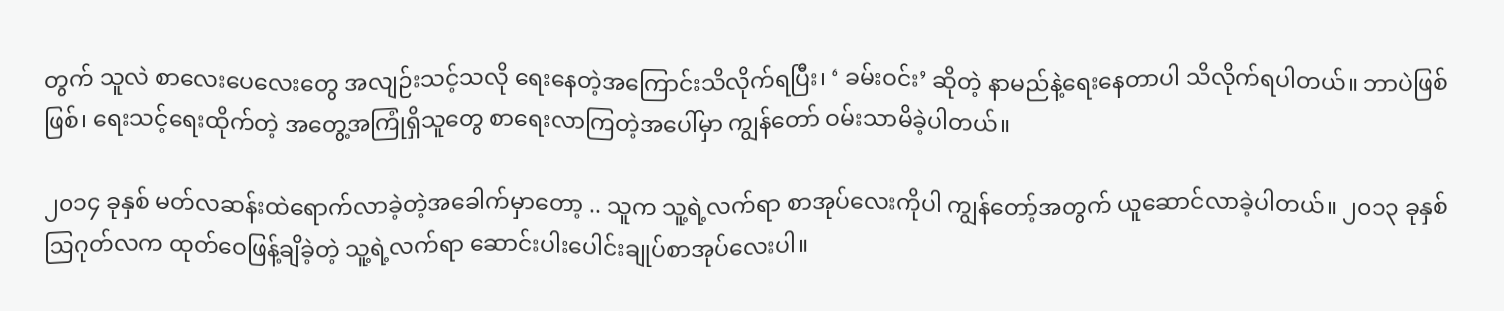တွက် သူလဲ စာလေးပေလေးတွေ အလျဉ်းသင့်သလို ရေးနေတဲ့အကြောင်းသိလိုက်ရပြီး၊ ‘ ခမ်းဝင်း’ ဆိုတဲ့ နာမည်နဲ့ရေးနေတာပါ သိလိုက်ရပါတယ်။ ဘာပဲဖြစ်ဖြစ်၊ ရေးသင့်ရေးထိုက်တဲ့ အတွေ့အကြုံရှိသူတွေ စာရေးလာကြတဲ့အပေါ်မှာ ကျွန်တော် ဝမ်းသာမိခဲ့ပါတယ်။

၂၀၁၄ ခုနှစ် မတ်လဆန်းထဲရောက်လာခဲ့တဲ့အခေါက်မှာတော့ .. သူက သူ့ရဲ့လက်ရာ စာအုပ်လေးကိုပါ ကျွန်တော့်အတွက် ယူဆောင်လာခဲ့ပါတယ်။ ၂၀၁၃ ခုနှစ် ဩဂုတ်လက ထုတ်ဝေဖြန့်ချိခဲ့တဲ့ သူ့ရဲ့လက်ရာ ဆောင်းပါးပေါင်းချုပ်စာအုပ်လေးပါ။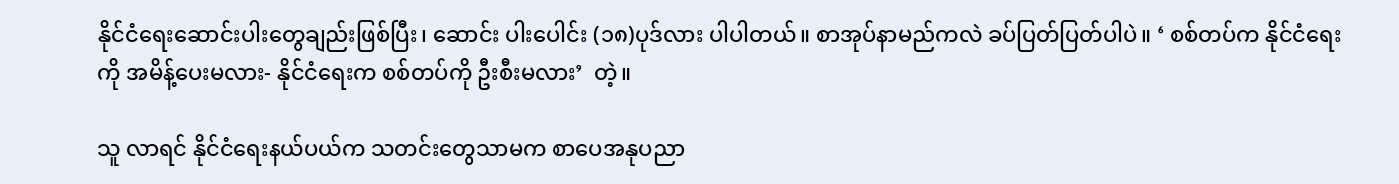နိုင်ငံရေးဆောင်းပါးတွေချည်းဖြစ်ပြီး၊ ဆောင်း ပါးပေါင်း (၁၈)ပုဒ်လား ပါပါတယ်။ စာအုပ်နာမည်ကလဲ ခပ်ပြတ်ပြတ်ပါပဲ။ ‘ စစ်တပ်က နိုင်ငံရေးကို အမိန့်ပေးမလား- နိုင်ငံရေးက စစ်တပ်ကို ဦးစီးမလား’  တဲ့။

သူ လာရင် နိုင်ငံရေးနယ်ပယ်က သတင်းတွေသာမက စာပေအနုပညာ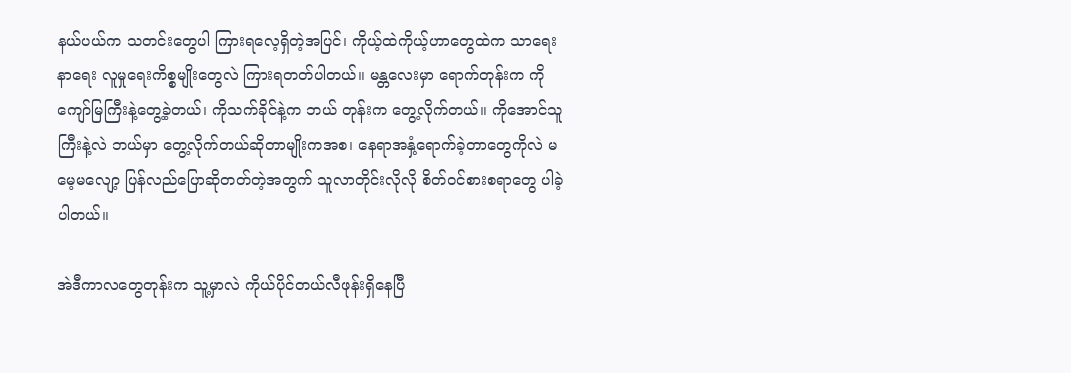နယ်ပယ်က သတင်းတွေပါ ကြားရလေ့ရှိတဲ့အပြင်၊ ကိုယ့်ထဲကိုယ့်ဟာတွေထဲက သာရေးနာရေး လူမှုရေးကိစ္စမျိုးတွေလဲ ကြားရတတ်ပါတယ်။ မန္တလေးမှာ ရောက်တုန်းက ကိုကျော်မြကြီးနဲ့တွေ့ခဲ့တယ်၊ ကိုသက်ခိုင်နဲ့က ဘယ် တုန်းက တွေ့လိုက်တယ်။ ကိုအောင်သူကြီးနဲ့လဲ ဘယ်မှာ တွေ့လိုက်တယ်ဆိုတာမျိုးကအစ၊ နေရာအနှံ့ရောက်ခဲ့တာတွေကိုလဲ မမေ့မလျော့ ပြန်လည်ပြောဆိုတတ်တဲ့အတွက် သူလာတိုင်းလိုလို စိတ်ဝင်စားစရာတွေ ပါခဲ့ပါတယ်။

အဲဒီကာလတွေတုန်းက သူ့မှာလဲ ကိုယ်ပိုင်တယ်လီဖုန်းရှိနေပြီ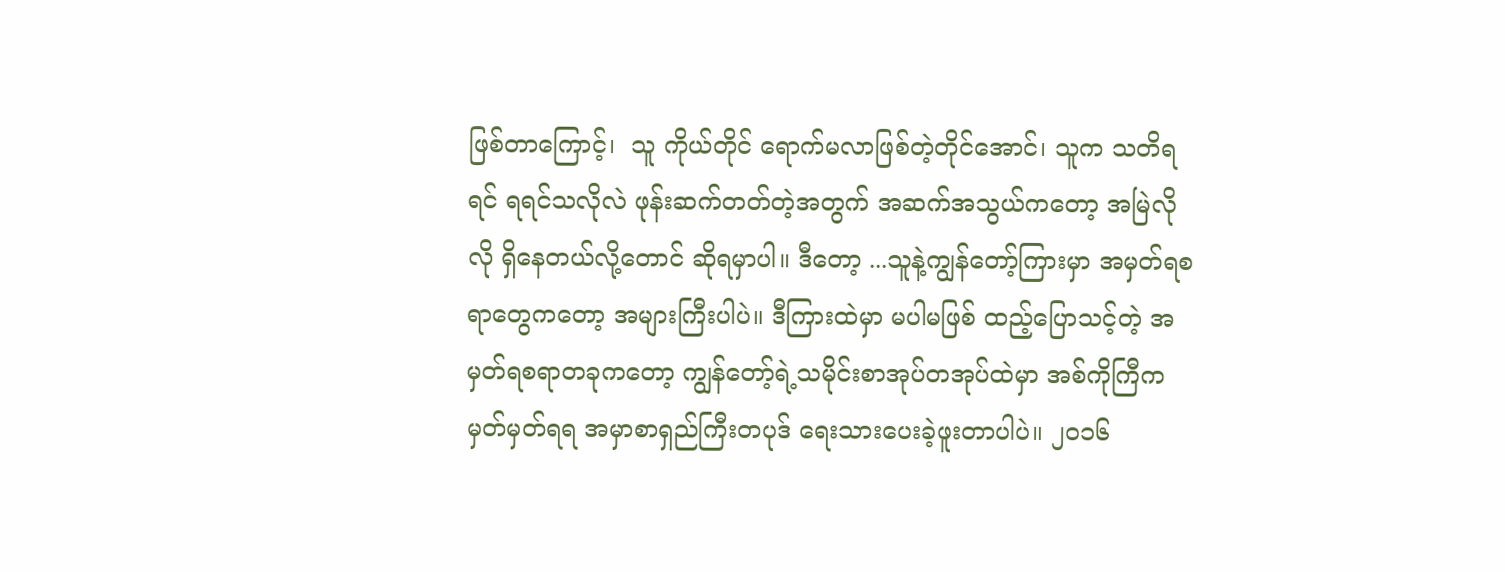ဖြစ်တာကြောင့်၊  သူ ကိုယ်တိုင် ရောက်မလာဖြစ်တဲ့တိုင်အောင်၊ သူက သတိရရင် ရရင်သလိုလဲ ဖုန်းဆက်တတ်တဲ့အတွက် အဆက်အသွယ်ကတော့ အမြဲလိုလို ရှိနေတယ်လို့တောင် ဆိုရမှာပါ။ ဒီတော့ ...သူနဲ့ကျွန်တော့်ကြားမှာ အမှတ်ရစရာတွေကတော့ အများကြီးပါပဲ။ ဒီကြားထဲမှာ မပါမဖြစ် ထည့်ပြောသင့်တဲ့ အမှတ်ရစရာတခုကတော့ ကျွန်တော့်ရဲ့သမိုင်းစာအုပ်တအုပ်ထဲမှာ အစ်ကိုကြီက မှတ်မှတ်ရရ အမှာစာရှည်ကြီးတပုဒ် ရေးသားပေးခဲ့ဖူးတာပါပဲ။ ၂၀၁၆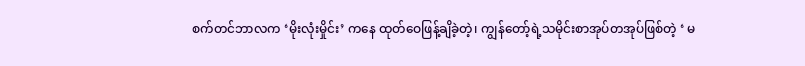စက်တင်ဘာလက ‘မိုးလုံးမှိုင်း’ ကနေ ထုတ်ဝေဖြန့်ချိခဲ့တဲ့၊ ကျွန်တော့်ရဲ့သမိုင်းစာအုပ်တအုပ်ဖြစ်တဲ့ ‘ မ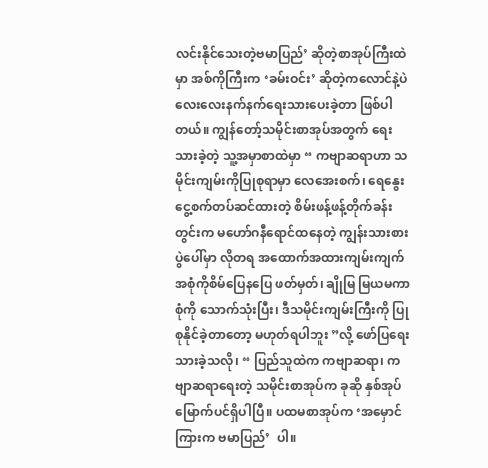လင်းနိုင်သေးတဲ့ဗမာပြည်’ ဆိုတဲ့စာအုပ်ကြီးထဲမှာ အစ်ကိုကြီးက ‘ခမ်းဝင်း’ ဆိုတဲ့ကလောင်နဲ့ပဲ လေးလေးနက်နက်ရေးသားပေးခဲ့တာ ဖြစ်ပါတယ်။ ကျွန်တော့်သမိုင်းစာအုပ်အတွက် ရေးသားခဲ့တဲ့ သူ့အမှာစာထဲမှာ “ ကဗျာဆရာဟာ သမိုင်းကျမ်းကိုပြုစုရာမှာ လေအေးစက်၊ ရေနွေးငွေ့စက်တပ်ဆင်ထားတဲ့ စိမ်းဖန့်ဖန့်တိုက်ခန်းတွင်းက မဟော်ဂနီရောင်ထနေတဲ့ ကျွန်းသားစားပွဲပေါ်မှာ လိုတရ အထောက်အထားကျမ်းကျက်အစုံကိုစိမ်ပြေနပြေ ဖတ်မှတ်၊ ချိုမြ မြယမကာစုံကို သောက်သုံးပြီး၊ ဒီသမိုင်းကျမ်းကြီးကို ပြုစုနိုင်ခဲ့တာတော့ မဟုတ်ရပါဘူး ”လို့ ဖော်ပြရေးသားခဲ့သလို၊ “ ပြည်သူထဲက ကဗျာဆရာ၊ ကဗျာဆရာရေးတဲ့ သမိုင်းစာအုပ်က ခုဆို နှစ်အုပ်မြောက်ပင်ရှိပါပြီ။ ပထမစာအုပ်က ‘အမှောင်ကြားက ဗမာပြည်’  ပါ။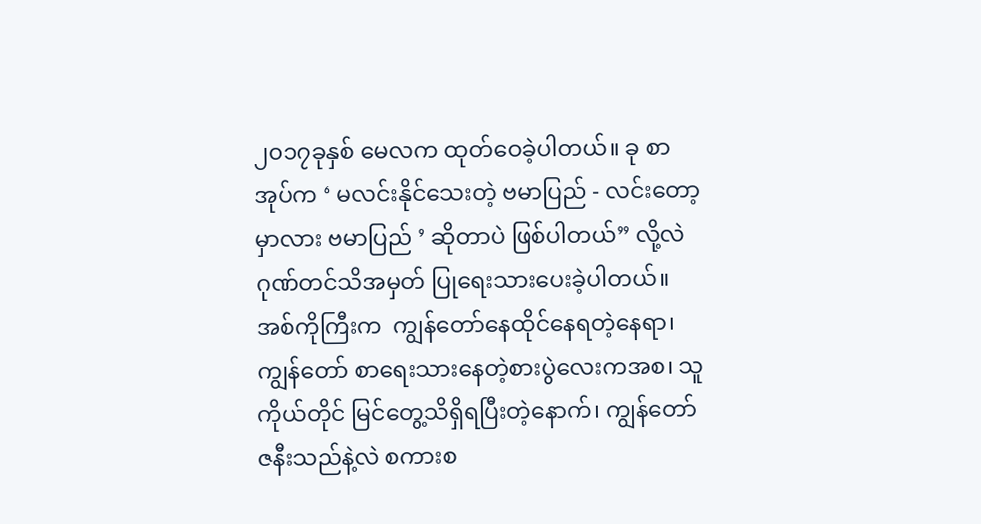၂၀၁၇ခုနှစ် မေလက ထုတ်ဝေခဲ့ပါတယ်။ ခု စာအုပ်က ‘ မလင်းနိုင်သေးတဲ့ ဗမာပြည် - လင်းတော့မှာလား ဗမာပြည် ’ ဆိုတာပဲ ဖြစ်ပါတယ်” လို့လဲ ဂုဏ်တင်သိအမှတ် ပြုရေးသားပေးခဲ့ပါတယ်။ အစ်ကိုကြီးက  ကျွန်တော်နေထိုင်နေရတဲ့နေရာ၊ ကျွန်တော် စာရေးသားနေတဲ့စားပွဲလေးကအစ၊ သူကိုယ်တိုင် မြင်တွေ့သိရှိရပြီးတဲ့နောက်၊ ကျွန်တော်ဇနီးသည်နဲ့လဲ စကားစ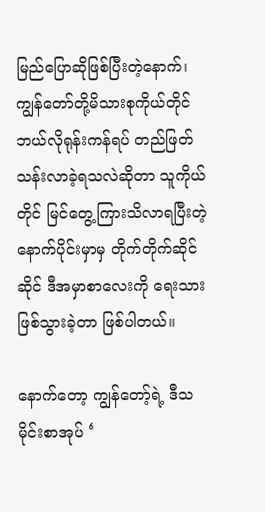မြည်ပြောဆိုဖြစ်ပြီးတဲ့နောက်၊ ကျွန်တော်တို့မိသားစုကိုယ်တိုင် ဘယ်လိုရုန်းကန်ရပ် တည်ဖြတ်သန်းလာခဲ့ရသလဲဆိုတာ သူကိုယ်တိုင် မြင်တွေ့ကြားသိလာရပြီးတဲ့နောက်ပိုင်းမှာမှ တိုက်တိုက်ဆိုင်ဆိုင် ဒီအမှာစာလေးကို ရေးသားဖြစ်သွားခဲ့တာ ဖြစ်ပါတယ်။

နောက်တော့ ကျွန်တော့်ရဲ့ ဒီသမိုင်းစာအုပ် ‘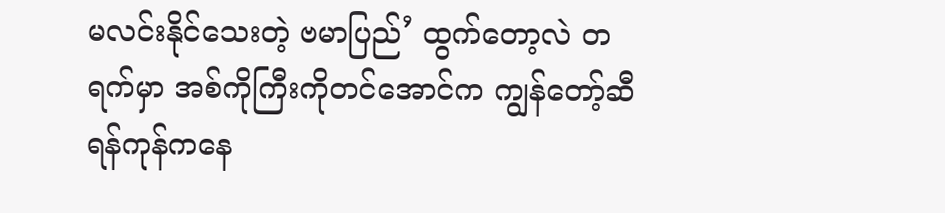မလင်းနိုင်သေးတဲ့ ဗမာပြည်’ ထွက်တော့လဲ တရက်မှာ အစ်ကိုကြီးကိုတင်အောင်က ကျွန်တော့်ဆီ ရန်ကုန်ကနေ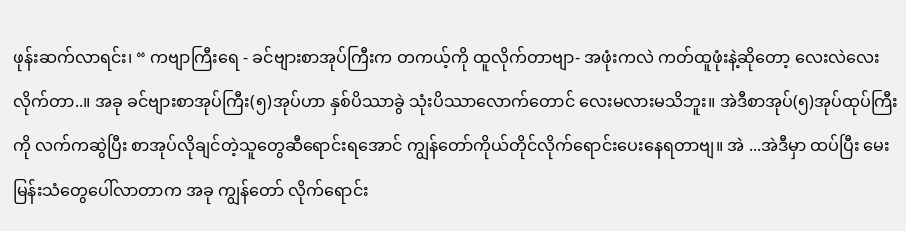ဖုန်းဆက်လာရင်း၊ “ ကဗျာကြီးရေ - ခင်ဗျားစာအုပ်ကြီးက တကယ့်ကို ထူလိုက်တာဗျာ- အဖုံးကလဲ ကတ်ထူဖုံးနဲ့ဆိုတော့ လေးလဲလေးလိုက်တာ..။ အခု ခင်ဗျားစာအုပ်ကြီး(၅)အုပ်ဟာ နှစ်ပိဿာခွဲ သုံးပိဿာလောက်တောင် လေးမလားမသိဘူး။ အဲဒီစာအုပ်(၅)အုပ်ထုပ်ကြီးကို လက်ကဆွဲပြီး စာအုပ်လိုချင်တဲ့သူတွေဆီရောင်းရအောင် ကျွန်တော်ကိုယ်တိုင်လိုက်ရောင်းပေးနေရတာဗျ။ အဲ ...အဲဒီမှာ ထပ်ပြီး မေးမြန်းသံတွေပေါ်လာတာက အခု ကျွန်တော် လိုက်ရောင်း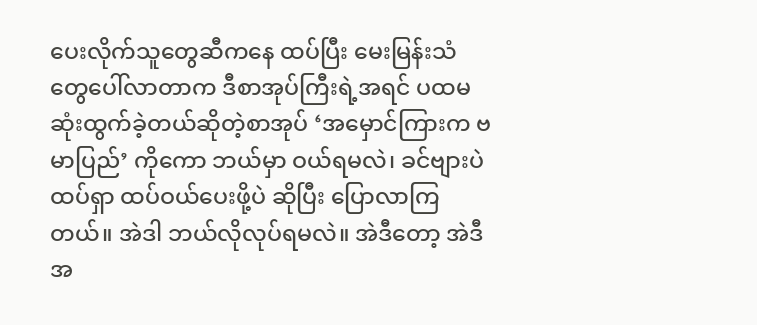ပေးလိုက်သူတွေဆီကနေ ထပ်ပြီး မေးမြန်းသံတွေပေါ်လာတာက ဒီစာအုပ်ကြီးရဲ့အရင် ပထမဆုံးထွက်ခဲ့တယ်ဆိုတဲ့စာအုပ် ‘အမှောင်ကြားက ဗမာပြည်’ ကိုကော ဘယ်မှာ ဝယ်ရမလဲ၊ ခင်ဗျားပဲ ထပ်ရှာ ထပ်ဝယ်ပေးဖို့ပဲ ဆိုပြီး ပြောလာကြတယ်။ အဲဒါ ဘယ်လိုလုပ်ရမလဲ။ အဲဒီတော့ အဲဒီအ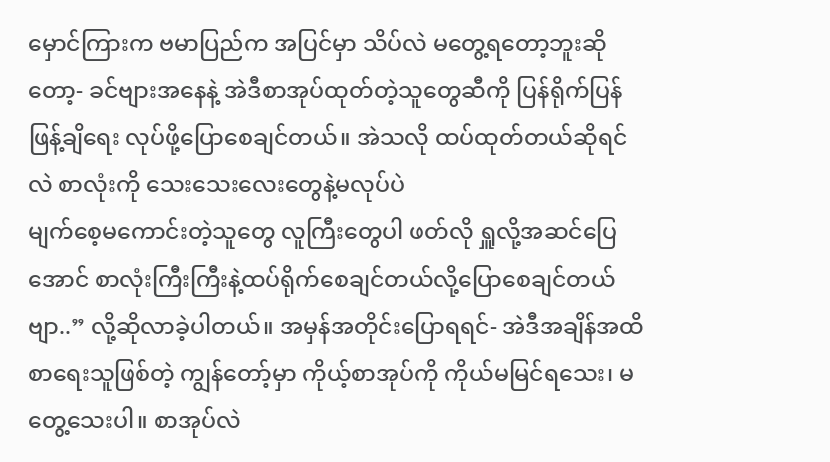မှောင်ကြားက ဗမာပြည်က အပြင်မှာ သိပ်လဲ မတွေ့ရတော့ဘူးဆိုတော့- ခင်ဗျားအနေနဲ့ အဲဒီစာအုပ်ထုတ်တဲ့သူတွေဆီကို ပြန်ရိုက်ပြန်ဖြန့်ချိရေး လုပ်ဖို့ပြောစေချင်တယ်။ အဲသလို ထပ်ထုတ်တယ်ဆိုရင်လဲ စာလုံးကို သေးသေးလေးတွေနဲ့မလုပ်ပဲ
မျက်စေ့မကောင်းတဲ့သူတွေ လူကြီးတွေပါ ဖတ်လို ရှူလို့အဆင်ပြေအောင် စာလုံးကြီးကြီးနဲ့ထပ်ရိုက်စေချင်တယ်လို့ပြောစေချင်တယ်ဗျာ..” လို့ဆိုလာခဲ့ပါတယ်။ အမှန်အတိုင်းပြောရရင်- အဲဒီအချိန်အထိ စာရေးသူဖြစ်တဲ့ ကျွန်တော့်မှာ ကိုယ့်စာအုပ်ကို ကိုယ်မမြင်ရသေး၊ မတွေ့သေးပါ။ စာအုပ်လဲ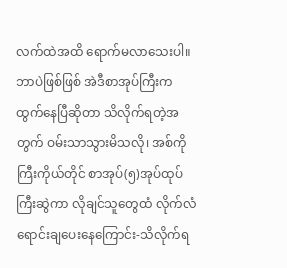လက်ထဲအထိ ရောက်မလာသေးပါ။ ဘာပဲဖြစ်ဖြစ် အဲဒီစာအုပ်ကြီးက ထွက်နေပြီဆိုတာ သိလိုက်ရတဲ့အတွက် ဝမ်းသာသွားမိသလို၊ အစ်ကိုကြီးကိုယ်တိုင် စာအုပ်(၅)အုပ်ထုပ်ကြီးဆွဲကာ လိုချင်သူတွေထံ လိုက်လံရောင်းချပေးနေကြောင်း-သိလိုက်ရ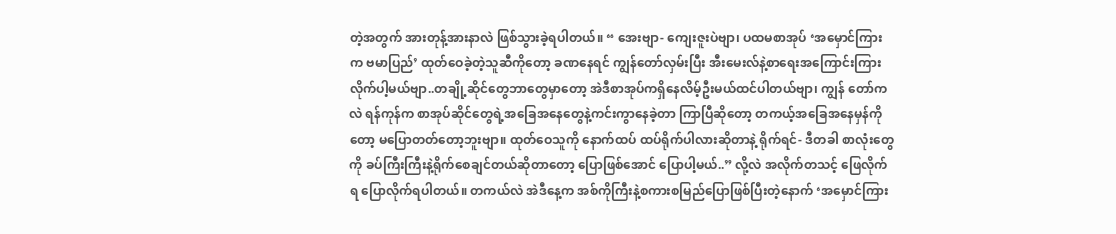တဲ့အတွက် အားတုန့်အားနာလဲ ဖြစ်သွားခဲ့ရပါတယ်။ “ အေးဗျာ- ကျေးဇူးပဲဗျာ၊ ပထမစာအုပ် ‘အမှောင်ကြားက ဗမာပြည်’ ထုတ်ဝေခဲ့တဲ့သူဆီကိုတော့ ခဏနေရင် ကျွန်တော်လှမ်းပြီး အီးမေးလ်နဲ့စာရေးအကြောင်းကြားလိုက်ပါ့မယ်ဗျာ..တချို့ဆိုင်တွေဘာတွေမှာတော့ အဲဒီစာအုပ်ကရှိနေလိမ့်ဦးမယ်ထင်ပါတယ်ဗျာ၊ ကျွန် တော်ကလဲ ရန်ကုန်က စာအုပ်ဆိုင်တွေရဲ့အခြေအနေတွေနဲ့ကင်းကွာနေခဲ့တာ ကြာပြီဆိုတော့ တကယ့်အခြေအနေမှန်ကိုတော့ မပြောတတ်တော့ဘူးဗျာ။ ထုတ်ဝေသူကို နောက်ထပ် ထပ်ရိုက်ပါလားဆိုတာနဲ့ ရိုက်ရင်- ဒီတခါ စာလုံးတွေကို ခပ်ကြီးကြီးနဲ့ရိုက်စေချင်တယ်ဆိုတာတော့ ပြောဖြစ်အောင် ပြောပါ့မယ်..” လို့လဲ အလိုက်တသင့် ဖြေလိုက်ရ ပြောလိုက်ရပါတယ်။ တကယ်လဲ အဲဒီနေ့က အစ်ကိုကြီးနဲ့စကားစမြည်ပြောဖြစ်ပြီးတဲ့နောက် ‘အမှောင်ကြား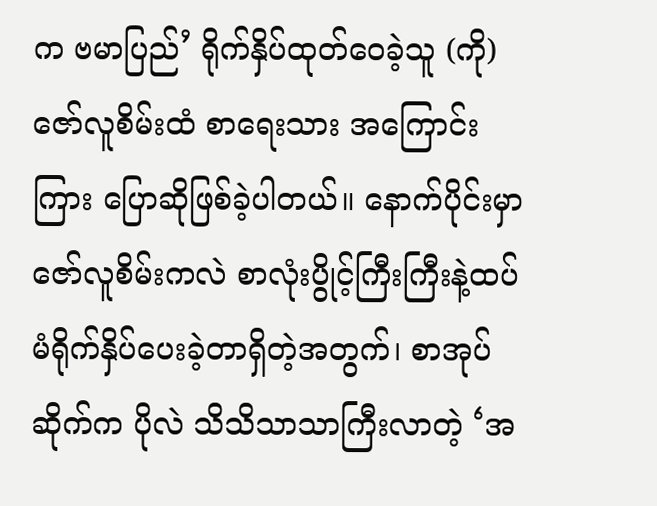က ဗမာပြည်’ ရိုက်နှိပ်ထုတ်ဝေခဲ့သူ (ကို)ဇော်လူစိမ်းထံ စာရေးသား အကြောင်းကြား ပြောဆိုဖြစ်ခဲ့ပါတယ်။ နောက်ပိုင်းမှာ ဇော်လူစိမ်းကလဲ စာလုံးပွိုင့်ကြီးကြီးနဲ့ထပ်မံရိုက်နှိပ်ပေးခဲ့တာရှိတဲ့အတွက်၊ စာအုပ်ဆိုက်က ပိုလဲ သိသိသာသာကြီးလာတဲ့ ‘အ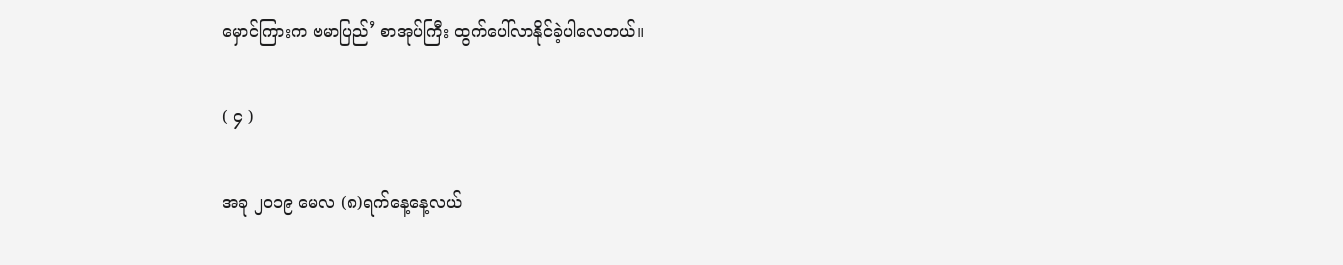မှောင်ကြားက ဗမာပြည်’ စာအုပ်ကြီး ထွက်ပေါ်လာနိုင်ခဲ့ပါလေတယ်။

( ၄ )

အခု ၂၀၁၉ မေလ (၈)ရက်နေ့နေ့လယ်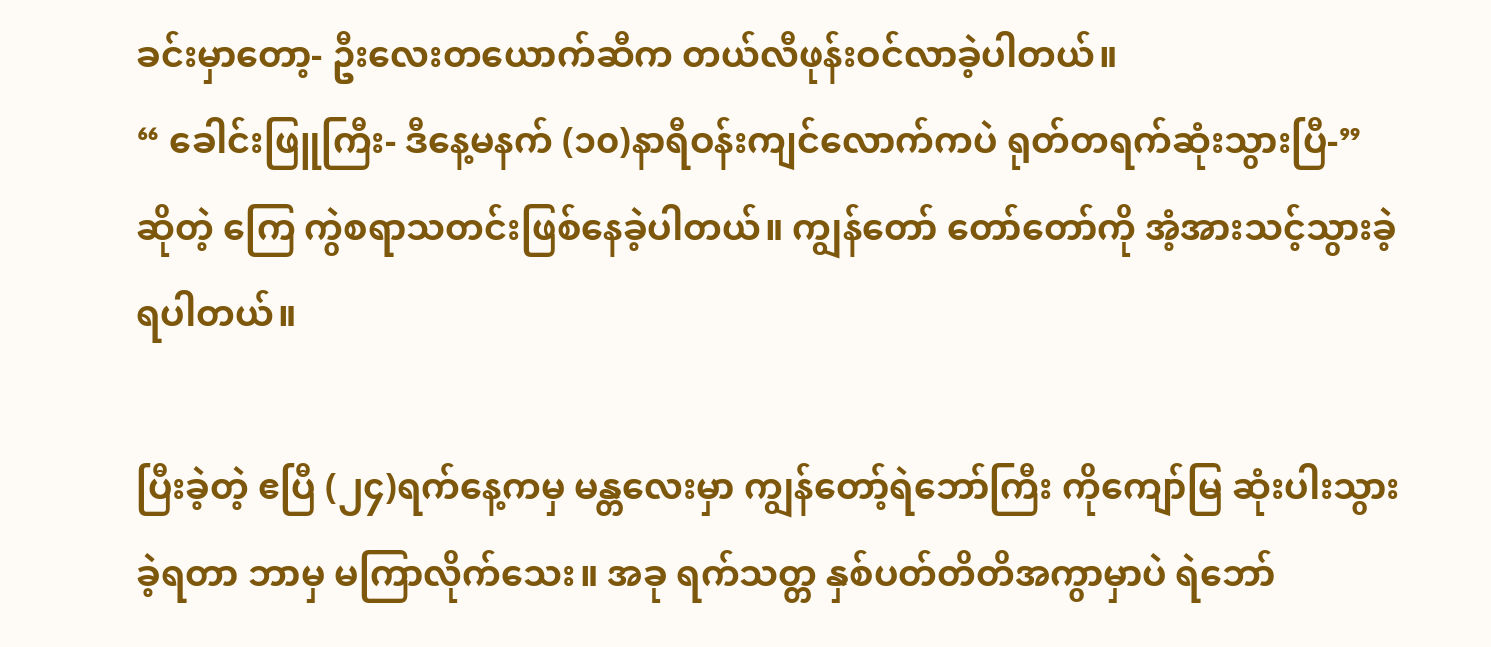ခင်းမှာတော့- ဦးလေးတယောက်ဆီက တယ်လီဖုန်းဝင်လာခဲ့ပါတယ်။
“ ခေါင်းဖြူကြီး- ဒီနေ့မနက် (၁၀)နာရီဝန်းကျင်လောက်ကပဲ ရုတ်တရက်ဆုံးသွားပြီ-” ဆိုတဲ့ ကြေ ကွဲစရာသတင်းဖြစ်နေခဲ့ပါတယ်။ ကျွန်တော် တော်တော်ကို အံ့အားသင့်သွားခဲ့ရပါတယ်။

ပြီးခဲ့တဲ့ ဧပြီ (၂၄)ရက်နေ့ကမှ မန္တလေးမှာ ကျွန်တော့်ရဲဘော်ကြီး ကိုကျော်မြ ဆုံးပါးသွားခဲ့ရတာ ဘာမှ မကြာလိုက်သေး။ အခု ရက်သတ္တ နှစ်ပတ်တိတိအကွာမှာပဲ ရဲဘော်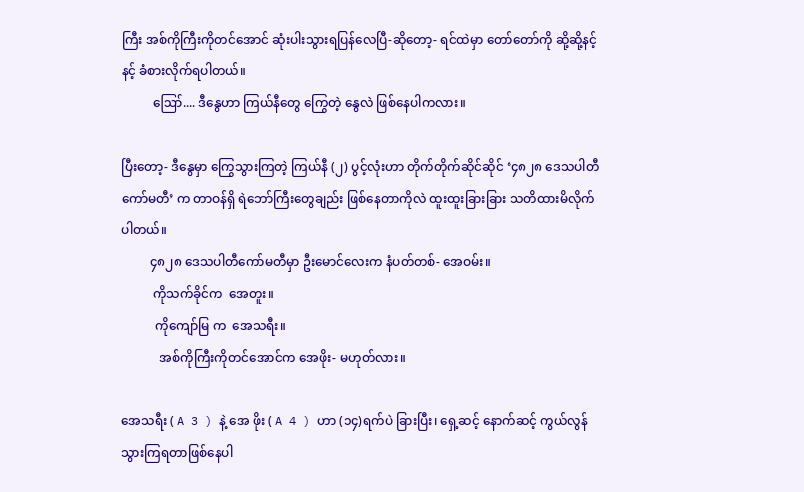ကြီး အစ်ကိုကြီးကိုတင်အောင် ဆုံးပါးသွားရပြန်လေပြီ-ဆိုတော့- ရင်ထဲမှာ တော်တော်ကို ဆို့ဆို့နင့်နင့် ခံစားလိုက်ရပါတယ်။
          ဪ.... ဒီနွေဟာ ကြယ်နီတွေ ကြွေတဲ့ နွေလဲ ဖြစ်နေပါကလား။

ပြီးတော့- ဒီနွေမှာ ကြွေသွားကြတဲ့ ကြယ်နီ (၂) ပွင့်လုံးဟာ တိုက်တိုက်ဆိုင်ဆိုင် ‘၄၈၂၈ ဒေသပါတီကော်မတီ’ က တာဝန်ရှိ ရဲဘော်ကြီးတွေချည်း ဖြစ်နေတာကိုလဲ ထူးထူးခြားခြား သတိထားမိလိုက်ပါတယ်။
         ၄၈၂၈ ဒေသပါတီကော်မတီမှာ ဦးမောင်လေးက နံပတ်တစ်- အေဝမ်း။
          ကိုသက်ခိုင်က  အေတူး။
           ကိုကျော်မြ က  အေသရီး။
            အစ်ကိုကြီးကိုတင်အောင်က အေဖိုး- မဟုတ်လား။

အေသရီး ( A 3 ) နဲ့ အေ ဖိုး ( A 4 ) ဟာ (၁၄)ရက်ပဲ ခြားပြီး၊ ရှေ့ဆင့် နောက်ဆင့် ကွယ်လွန်သွားကြရတာဖြစ်နေပါ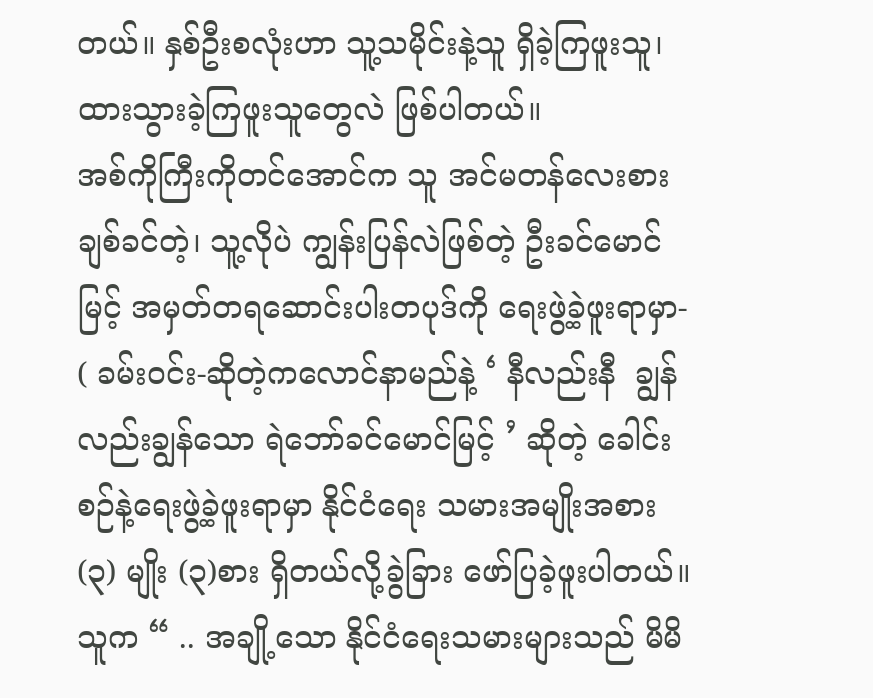တယ်။ နှစ်ဦးစလုံးဟာ သူ့သမိုင်းနဲ့သူ ရှိခဲ့ကြဖူးသူ၊ ထားသွားခဲ့ကြဖူးသူတွေလဲ ဖြစ်ပါတယ်။
အစ်ကိုကြီးကိုတင်အောင်က သူ အင်မတန်လေးစားချစ်ခင်တဲ့၊ သူ့လိုပဲ ကျွန်းပြန်လဲဖြစ်တဲ့ ဦးခင်မောင်မြင့် အမှတ်တရဆောင်းပါးတပုဒ်ကို ရေးဖွဲ့ခဲ့ဖူးရာမှာ- ( ခမ်းဝင်း-ဆိုတဲ့ကလောင်နာမည်နဲ့ ‘ နီလည်းနီ  ချွန်လည်းချွန်သော ရဲဘော်ခင်မောင်မြင့် ’ ဆိုတဲ့ ခေါင်းစဉ်နဲ့ရေးဖွဲ့ခဲ့ဖူးရာမှာ နိုင်ငံရေး သမားအမျိုးအစား (၃) မျိုး (၃)စား ရှိတယ်လို့ခွဲခြား ဖော်ပြခဲ့ဖူးပါတယ်။ သူက “ .. အချို့သော နိုင်ငံရေးသမားများသည် မိမိ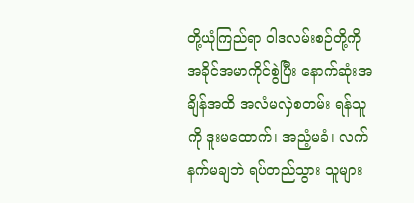တို့ယုံကြည်ရာ ဝါဒလမ်းစဉ်တို့ကို အခိုင်အမာကိုင်စွဲပြီး နောက်ဆုံးအချိန်အထိ အလံမလှဲစတမ်း ရန်သူကို ဒူးမထောက်၊ အညံ့မခံ၊ လက်နက်မချဘဲ ရပ်တည်သွား သူများ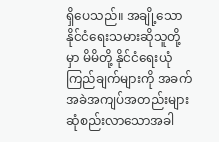ရှိပေသည်။ အချို့သော နိုင်ငံရေးသမားဆိုသူတို့မှာ မိမိတို့ နိုင်ငံရေးယုံကြည်ချက်များကို အခက်အခဲအကျပ်အတည်းများ ဆုံစည်းလာသောအခါ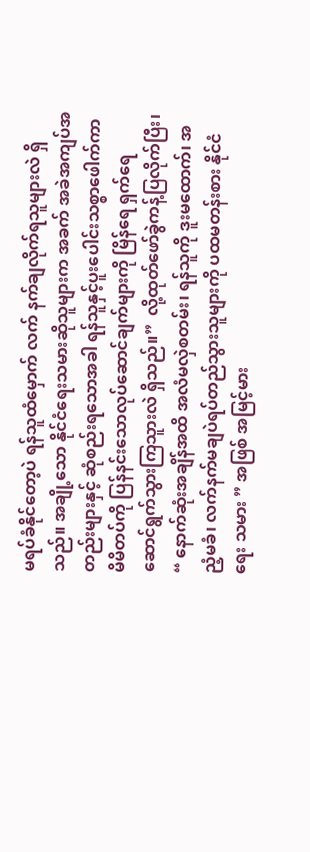မရပ်ခံနိုင်တော့ပဲ ရန်သူထံမှောက် လက် နက်ချလိုက်ရသူများလဲ ရှိသည်။ အချို့သော နိုင်ငံရေးသမားဆိုသူများက အခက် အခဲအကျပ်အတည်းများနှင့် ဆုံစည်းရသောအခါ ရန်သူနှင့်ပူးပေါင်းသစ္စာဖေါက်ကာ မိမိတပ်ကို ပြန်နင်းသောလုပ်ဆောင်ချက်များကို မြိန်ရေ ရှက်ရေ ဆောင်ရွက်သွားကြသူားလဲ ရှိသည်။”  လို့ထုတ်ဖော်ခွဲကန့်ပြလိုက်ပြီး၊ “ နောက်ဆုံးအချိန်အထိ အလံမလှဲစတမ်း၊ ရန်သူကို ဒူးမထောက်၊ အညံ့မခံ၊ လက်နက်မချပဲရပ်တည်သွားသူများကို ပထမတန်းစား နိုင်ငံရေး သမား ” အဖြစ် အမြင့်မား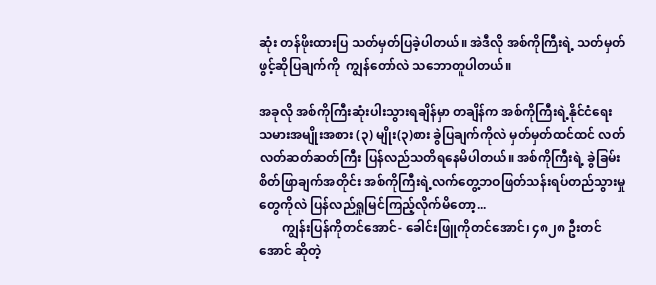ဆုံး တန်ဖိုးထားပြ သတ်မှတ်ပြခဲ့ပါတယ်။ အဲဒီလို အစ်ကိုကြီးရဲ့ သတ်မှတ်ဖွင့်ဆိုပြချက်ကို  ကျွန်တော်လဲ သဘောတူပါတယ်။

အခုလို အစ်ကိုကြီးဆုံးပါးသွားရချိန်မှာ တချိန်က အစ်ကိုကြီးရဲ့နိုင်ငံရေး သမားအမျိုးအစား (၃) မျိုး(၃)စား ခွဲပြချက်ကိုလဲ မှတ်မှတ်ထင်ထင် လတ် လတ်ဆတ်ဆတ်ကြီး ပြန်လည်သတိရနေမိပါတယ်။ အစ်ကိုကြီးရဲ့ ခွဲခြမ်း စိတ်ဖြာချက်အတိုင်း အစ်ကိုကြီးရဲ့လက်တွေ့ဘဝဖြတ်သန်းရပ်တည်သွားမှုတွေကိုလဲ ပြန်လည်ရှုမြင်ကြည့်လိုက်မိတော့...
       ကျွန်းပြန်ကိုတင်အောင်- ခေါင်းဖြူကိုတင်အောင်၊ ၄၈၂၈ ဦးတင်အောင် ဆိုတဲ့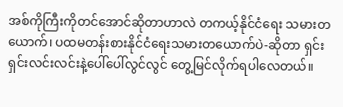အစ်ကိုကြီးကိုတင်အောင်ဆိုတာဟာလဲ တကယ့်နိုင်ငံရေး သမားတယောက်၊ ပထမတန်းစားနိုင်ငံရေးသမားတယောက်ပဲ-ဆိုတာ ရှင်းရှင်းလင်းလင်းနဲ့ပေါ်ပေါ်လွင်လွင် တွေ့မြင်လိုက်ရပါလေတယ်။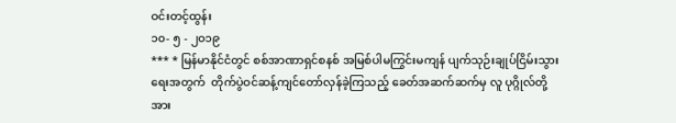ဝင်းတင့်ထွန်း
၁၀- ၅ - ၂၀၁၉
*** * မြန်မာနိုင်ငံတွင် စစ်အာဏာရှင်စနစ် အမြစ်ပါမကြွင်းမကျန် ပျက်သုဉ်းချုပ်ငြိမ်းသွားရေးအတွက်  တိုက်ပွဲဝင်ဆန့်ကျင်တော်လှန်ခဲ့ကြသည့် ခေတ်အဆက်ဆက်မှ လူ ပုဂ္ဂိုလ်တို့အား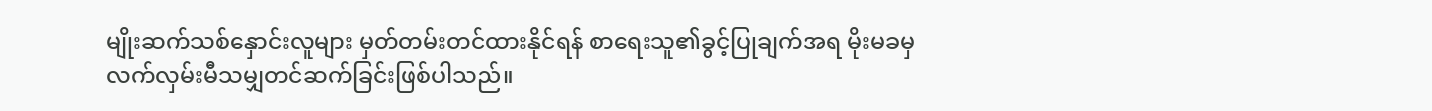မျိုးဆက်သစ်နှောင်းလူများ မှတ်တမ်းတင်ထားနိုင်ရန် စာရေးသူ၏ခွင့်ပြုချက်အရ မိုးမခမှ လက်လှမ်းမီသမျှတင်ဆက်ခြင်းဖြစ်ပါသည်။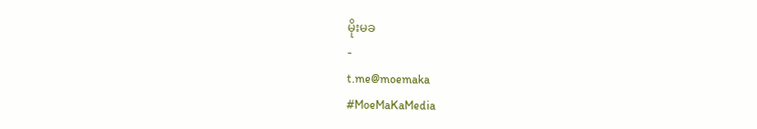မိုးမခ
-
t.me@moemaka
#MoeMaKaMedia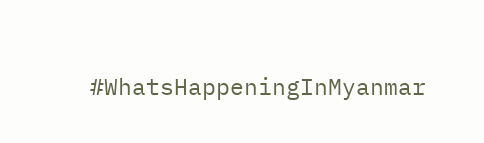#WhatsHappeningInMyanmar